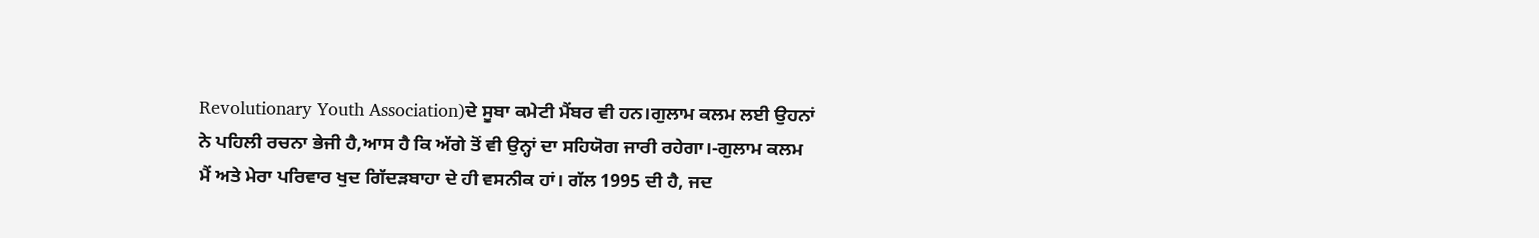Revolutionary Youth Association)ਦੇ ਸੂਬਾ ਕਮੇਟੀ ਮੈਂਬਰ ਵੀ ਹਨ।ਗੁਲਾਮ ਕਲਮ ਲਈ ਉਹਨਾਂ ਨੇ ਪਹਿਲੀ ਰਚਨਾ ਭੇਜੀ ਹੈ,ਆਸ ਹੈ ਕਿ ਅੱਗੇ ਤੋਂ ਵੀ ਉਨ੍ਹਾਂ ਦਾ ਸਹਿਯੋਗ ਜਾਰੀ ਰਹੇਗਾ।-ਗੁਲਾਮ ਕਲਮ
ਮੈਂ ਅਤੇ ਮੇਰਾ ਪਰਿਵਾਰ ਖੁਦ ਗਿੱਦੜਬਾਹਾ ਦੇ ਹੀ ਵਸਨੀਕ ਹਾਂ। ਗੱਲ 1995 ਦੀ ਹੈ, ਜਦ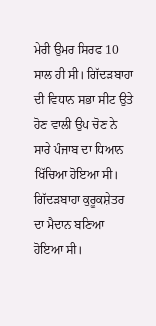ਮੇਰੀ ਉਮਰ ਸਿਰਫ 10 ਸਾਲ ਹੀ ਸੀ। ਗਿੱਦੜਬਾਹਾ ਦੀ ਵਿਧਾਨ ਸਭਾ ਸੀਟ ਉਤੇ ਹੋਣ ਵਾਲੀ ਉਪ ਚੋਣ ਨੇ ਸਾਰੇ ਪੰਜਾਬ ਦਾ ਧਿਆਨ ਖਿੱਚਿਆ ਹੋਇਆ ਸੀ। ਗਿੱਦੜਬਾਹਾ ਕੁਰੂਕਸ਼ੇਤਰ ਦਾ ਮੈਦਾਨ ਬਣਿਆ ਹੋਇਆ ਸੀ।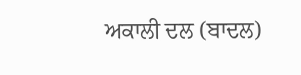ਅਕਾਲੀ ਦਲ (ਬਾਦਲ)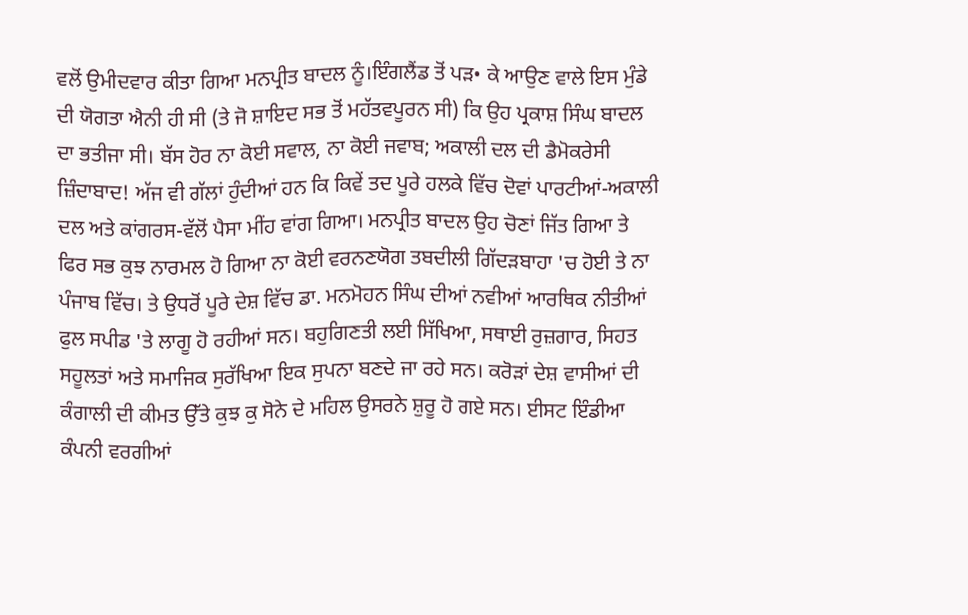ਵਲੋਂ ਉਮੀਦਵਾਰ ਕੀਤਾ ਗਿਆ ਮਨਪ੍ਰੀਤ ਬਾਦਲ ਨੂੰ।ਇੰਗਲੈਂਡ ਤੋਂ ਪੜ• ਕੇ ਆਉਣ ਵਾਲੇ ਇਸ ਮੁੰਡੇ ਦੀ ਯੋਗਤਾ ਐਨੀ ਹੀ ਸੀ (ਤੇ ਜੋ ਸ਼ਾਇਦ ਸਭ ਤੋਂ ਮਹੱਤਵਪੂਰਨ ਸੀ) ਕਿ ਉਹ ਪ੍ਰਕਾਸ਼ ਸਿੰਘ ਬਾਦਲ ਦਾ ਭਤੀਜਾ ਸੀ। ਬੱਸ ਹੋਰ ਨਾ ਕੋਈ ਸਵਾਲ, ਨਾ ਕੋਈ ਜਵਾਬ; ਅਕਾਲੀ ਦਲ ਦੀ ਡੈਮੋਕਰੇਸੀ ਜ਼ਿੰਦਾਬਾਦ! ਅੱਜ ਵੀ ਗੱਲਾਂ ਹੁੰਦੀਆਂ ਹਨ ਕਿ ਕਿਵੇਂ ਤਦ ਪੂਰੇ ਹਲਕੇ ਵਿੱਚ ਦੋਵਾਂ ਪਾਰਟੀਆਂ-ਅਕਾਲੀ ਦਲ ਅਤੇ ਕਾਂਗਰਸ-ਵੱਲੋਂ ਪੈਸਾ ਮੀਂਹ ਵਾਂਗ ਗਿਆ। ਮਨਪ੍ਰੀਤ ਬਾਦਲ ਉਹ ਚੋਣਾਂ ਜਿੱਤ ਗਿਆ ਤੇ ਫਿਰ ਸਭ ਕੁਝ ਨਾਰਮਲ ਹੋ ਗਿਆ ਨਾ ਕੋਈ ਵਰਨਣਯੋਗ ਤਬਦੀਲੀ ਗਿੱਦੜਬਾਹਾ 'ਚ ਹੋਈ ਤੇ ਨਾ ਪੰਜਾਬ ਵਿੱਚ। ਤੇ ਉਧਰੋਂ ਪੂਰੇ ਦੇਸ਼ ਵਿੱਚ ਡਾ. ਮਨਮੋਹਨ ਸਿੰਘ ਦੀਆਂ ਨਵੀਆਂ ਆਰਥਿਕ ਨੀਤੀਆਂ ਫੁਲ ਸਪੀਡ 'ਤੇ ਲਾਗੂ ਹੋ ਰਹੀਆਂ ਸਨ। ਬਹੁਗਿਣਤੀ ਲਈ ਸਿੱਖਿਆ, ਸਥਾਈ ਰੁਜ਼ਗਾਰ, ਸਿਹਤ ਸਹੂਲਤਾਂ ਅਤੇ ਸਮਾਜਿਕ ਸੁਰੱਖਿਆ ਇਕ ਸੁਪਨਾ ਬਣਦੇ ਜਾ ਰਹੇ ਸਨ। ਕਰੋੜਾਂ ਦੇਸ਼ ਵਾਸੀਆਂ ਦੀ ਕੰਗਾਲੀ ਦੀ ਕੀਮਤ ਉੱਤੇ ਕੁਝ ਕੁ ਸੋਨੇ ਦੇ ਮਹਿਲ ਉਸਰਨੇ ਸ਼ੁਰੂ ਹੋ ਗਏ ਸਨ। ਈਸਟ ਇੰਡੀਆ ਕੰਪਨੀ ਵਰਗੀਆਂ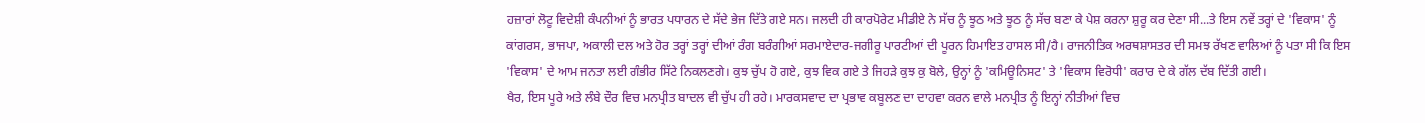ਹਜ਼ਾਰਾਂ ਲੋਟੂ ਵਿਦੇਸ਼ੀ ਕੰਪਨੀਆਂ ਨੂੰ ਭਾਰਤ ਪਧਾਰਨ ਦੇ ਸੱਦੇ ਭੇਜ ਦਿੱਤੇ ਗਏ ਸਨ। ਜਲਦੀ ਹੀ ਕਾਰਪੋਰੇਟ ਮੀਡੀਏ ਨੇ ਸੱਚ ਨੂੰ ਝੂਠ ਅਤੇ ਝੂਠ ਨੂੰ ਸੱਚ ਬਣਾ ਕੇ ਪੇਸ਼ ਕਰਨਾ ਸ਼ੁਰੂ ਕਰ ਦੇਣਾ ਸੀ...ਤੇ ਇਸ ਨਵੇਂ ਤਰ੍ਹਾਂ ਦੇ 'ਵਿਕਾਸ' ਨੂੰ ਕਾਂਗਰਸ, ਭਾਜਪਾ, ਅਕਾਲੀ ਦਲ ਅਤੇ ਹੋਰ ਤਰ੍ਹਾਂ ਤਰ੍ਹਾਂ ਦੀਆਂ ਰੰਗ ਬਰੰਗੀਆਂ ਸਰਮਾਏਦਾਰ-ਜਗੀਰੂ ਪਾਰਟੀਆਂ ਦੀ ਪੂਰਨ ਹਿਮਾਇਤ ਹਾਸਲ ਸੀ/ਹੈ। ਰਾਜਨੀਤਿਕ ਅਰਥਸ਼ਾਸਤਰ ਦੀ ਸਮਝ ਰੱਖਣ ਵਾਲਿਆਂ ਨੂੰ ਪਤਾ ਸੀ ਕਿ ਇਸ 'ਵਿਕਾਸ' ਦੇ ਆਮ ਜਨਤਾ ਲਈ ਗੰਭੀਰ ਸਿੱਟੇ ਨਿਕਲਣਗੇ। ਕੁਝ ਚੁੱਪ ਹੋ ਗਏ, ਕੁਝ ਵਿਕ ਗਏ ਤੇ ਜਿਹੜੇ ਕੁਝ ਕੁ ਬੋਲੇ, ਉਨ੍ਹਾਂ ਨੂੰ 'ਕਮਿਊਨਿਸਟ' ਤੇ 'ਵਿਕਾਸ ਵਿਰੋਧੀ' ਕਰਾਰ ਦੇ ਕੇ ਗੱਲ ਦੱਬ ਦਿੱਤੀ ਗਈ।
ਖੈਰ, ਇਸ ਪੂਰੇ ਅਤੇ ਲੰਬੇ ਦੌਰ ਵਿਚ ਮਨਪ੍ਰੀਤ ਬਾਦਲ ਵੀ ਚੁੱਪ ਹੀ ਰਹੇ। ਮਾਰਕਸਵਾਦ ਦਾ ਪ੍ਰਭਾਵ ਕਬੂਲਣ ਦਾ ਦਾਹਵਾ ਕਰਨ ਵਾਲੇ ਮਨਪ੍ਰੀਤ ਨੂੰ ਇਨ੍ਹਾਂ ਨੀਤੀਆਂ ਵਿਚ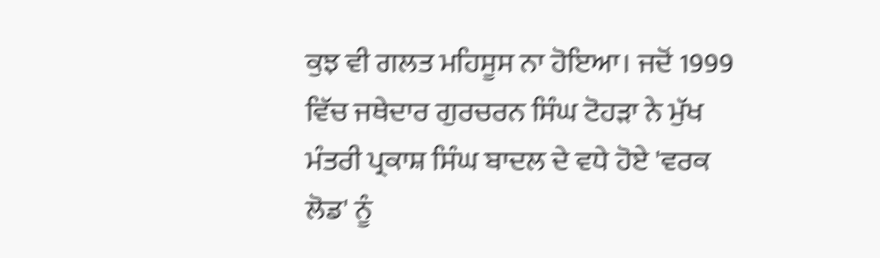ਕੁਝ ਵੀ ਗਲਤ ਮਹਿਸੂਸ ਨਾ ਹੋਇਆ। ਜਦੋਂ 1999 ਵਿੱਚ ਜਥੇਦਾਰ ਗੁਰਚਰਨ ਸਿੰਘ ਟੋਹੜਾ ਨੇ ਮੁੱਖ ਮੰਤਰੀ ਪ੍ਰਕਾਸ਼ ਸਿੰਘ ਬਾਦਲ ਦੇ ਵਧੇ ਹੋਏ 'ਵਰਕ ਲੋਡ' ਨੂੰ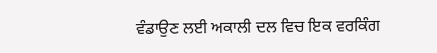ਵੰਡਾਉਣ ਲਈ ਅਕਾਲੀ ਦਲ ਵਿਚ ਇਕ ਵਰਕਿੰਗ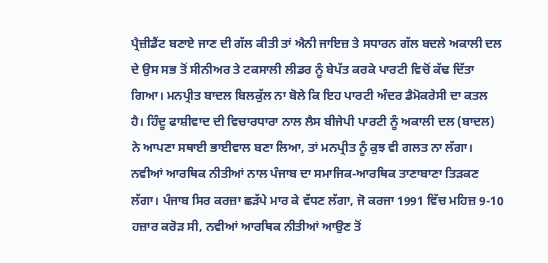ਪ੍ਰੈਜ਼ੀਡੈਂਟ ਬਣਾਏ ਜਾਣ ਦੀ ਗੱਲ ਕੀਤੀ ਤਾਂ ਐਨੀ ਜਾਇਜ਼ ਤੇ ਸਧਾਰਨ ਗੱਲ ਬਦਲੇ ਅਕਾਲੀ ਦਲ ਦੇ ਉਸ ਸਭ ਤੋਂ ਸੀਨੀਅਰ ਤੇ ਟਕਸਾਲੀ ਲੀਡਰ ਨੂੰ ਬੇਪੱਤ ਕਰਕੇ ਪਾਰਟੀ ਵਿਚੋਂ ਕੱਢ ਦਿੱਤਾ ਗਿਆ। ਮਨਪ੍ਰੀਤ ਬਾਦਲ ਬਿਲਕੁੱਲ ਨਾ ਬੋਲੇ ਕਿ ਇਹ ਪਾਰਟੀ ਅੰਦਰ ਡੈਮੋਕਰੇਸੀ ਦਾ ਕਤਲ ਹੈ। ਹਿੰਦੂ ਫਾਸ਼ੀਵਾਦ ਦੀ ਵਿਚਾਰਧਾਰਾ ਨਾਲ ਲੈਸ ਬੀਜੇਪੀ ਪਾਰਟੀ ਨੂੰ ਅਕਾਲੀ ਦਲ (ਬਾਦਲ) ਨੇ ਆਪਣਾ ਸਥਾਈ ਭਾਈਵਾਲ ਬਣਾ ਲਿਆ, ਤਾਂ ਮਨਪ੍ਰੀਤ ਨੂੰ ਕੁਝ ਵੀ ਗਲਤ ਨਾ ਲੱਗਾ। ਨਵੀਆਂ ਆਰਥਿਕ ਨੀਤੀਆਂ ਨਾਲ ਪੰਜਾਬ ਦਾ ਸਮਾਜਿਕ-ਆਰਥਿਕ ਤਾਣਾਬਾਣਾ ਤਿੜਕਣ ਲੱਗਾ। ਪੰਜਾਬ ਸਿਰ ਕਰਜ਼ਾ ਛੜੱਪੇ ਮਾਰ ਕੇ ਵੱਧਣ ਲੱਗਾ, ਜੋ ਕਰਜਾ 1991 ਵਿੱਚ ਮਹਿਜ਼ 9-10 ਹਜ਼ਾਰ ਕਰੋੜ ਸੀ, ਨਵੀਆਂ ਆਰਥਿਕ ਨੀਤੀਆਂ ਆਉਣ ਤੋਂ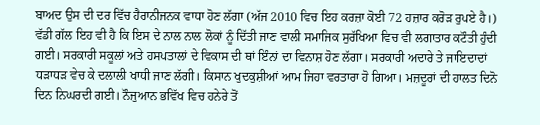ਬਾਅਦ ਉਸ ਦੀ ਦਰ ਵਿੱਚ ਹੈਰਾਨੀਜਨਕ ਵਾਧਾ ਹੋਣ ਲੱਗਾ (ਅੱਜ 2010 ਵਿਚ ਇਹ ਕਰਜ਼ਾ ਕੋਈ 72 ਹਜ਼ਾਰ ਕਰੋੜ ਰੁਪਏ ਹੈ।) ਵੱਡੀ ਗੱਲ ਇਹ ਵੀ ਹੈ ਕਿ ਇਸ ਦੇ ਨਾਲ ਨਾਲ ਲੋਕਾਂ ਨੂੰ ਦਿੱਤੀ ਜਾਣ ਵਾਲੀ ਸਮਾਜਿਕ ਸੁਰੱਖਿਆ ਵਿਚ ਵੀ ਲਗਾਤਾਰ ਕਟੌਤੀ ਹੁੰਦੀ ਗਈ। ਸਰਕਾਰੀ ਸਕੂਲਾਂ ਅਤੇ ਹਸਪਤਾਲਾਂ ਦੇ ਵਿਕਾਸ ਦੀ ਥਾਂ ਇੰਨਾਂ ਦਾ ਵਿਨਾਸ਼ ਹੋਣ ਲੱਗਾ। ਸਰਕਾਰੀ ਅਦਾਰੇ ਤੇ ਜਾਇਦਾਦਾਂ ਧੜਾਧੜ ਵੇਚ ਕੇ ਦਲਾਲੀ ਖਾਧੀ ਜਾਣ ਲੱਗੀ। ਕਿਸਾਨ ਖੁਦਕੁਸ਼ੀਆਂ ਆਮ ਜਿਹਾ ਵਰਤਾਰਾ ਹੋ ਗਿਆ। ਮਜ਼ਦੂਰਾਂ ਦੀ ਹਾਲਤ ਦਿਨੋ ਦਿਨ ਨਿਘਰਦੀ ਗਈ। ਨੌਜੁਆਨ ਭਵਿੱਖ ਵਿਚ ਹਨੇਰੇ ਤੋਂ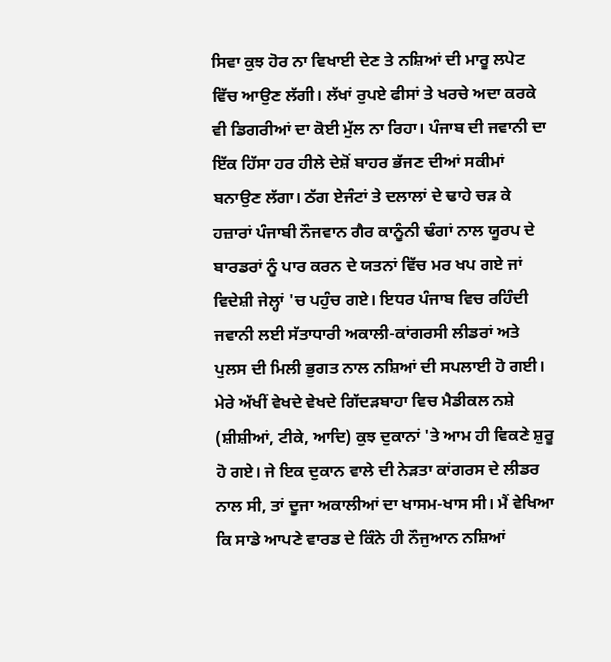ਸਿਵਾ ਕੁਝ ਹੋਰ ਨਾ ਵਿਖਾਈ ਦੇਣ ਤੇ ਨਸ਼ਿਆਂ ਦੀ ਮਾਰੂ ਲਪੇਟ ਵਿੱਚ ਆਉਣ ਲੱਗੀ। ਲੱਖਾਂ ਰੁਪਏ ਫੀਸਾਂ ਤੇ ਖਰਚੇ ਅਦਾ ਕਰਕੇ ਵੀ ਡਿਗਰੀਆਂ ਦਾ ਕੋਈ ਮੁੱਲ ਨਾ ਰਿਹਾ। ਪੰਜਾਬ ਦੀ ਜਵਾਨੀ ਦਾ ਇੱਕ ਹਿੱਸਾ ਹਰ ਹੀਲੇ ਦੇਸ਼ੋਂ ਬਾਹਰ ਭੱਜਣ ਦੀਆਂ ਸਕੀਮਾਂ ਬਨਾਉਣ ਲੱਗਾ। ਠੱਗ ਏਜੰਟਾਂ ਤੇ ਦਲਾਲਾਂ ਦੇ ਢਾਹੇ ਚੜ ਕੇ ਹਜ਼ਾਰਾਂ ਪੰਜਾਬੀ ਨੌਜਵਾਨ ਗੈਰ ਕਾਨੂੰਨੀ ਢੰਗਾਂ ਨਾਲ ਯੂਰਪ ਦੇ ਬਾਰਡਰਾਂ ਨੂੰ ਪਾਰ ਕਰਨ ਦੇ ਯਤਨਾਂ ਵਿੱਚ ਮਰ ਖਪ ਗਏ ਜਾਂ ਵਿਦੇਸ਼ੀ ਜੇਲ੍ਹਾਂ 'ਚ ਪਹੁੰਚ ਗਏ। ਇਧਰ ਪੰਜਾਬ ਵਿਚ ਰਹਿੰਦੀ ਜਵਾਨੀ ਲਈ ਸੱਤਾਧਾਰੀ ਅਕਾਲੀ-ਕਾਂਗਰਸੀ ਲੀਡਰਾਂ ਅਤੇ ਪੁਲਸ ਦੀ ਮਿਲੀ ਭੁਗਤ ਨਾਲ ਨਸ਼ਿਆਂ ਦੀ ਸਪਲਾਈ ਹੋ ਗਈ। ਮੇਰੇ ਅੱਖੀਂ ਵੇਖਦੇ ਵੇਖਦੇ ਗਿੱਦੜਬਾਹਾ ਵਿਚ ਮੈਡੀਕਲ ਨਸ਼ੇ (ਸ਼ੀਸ਼ੀਆਂ, ਟੀਕੇ, ਆਦਿ) ਕੁਝ ਦੁਕਾਨਾਂ 'ਤੇ ਆਮ ਹੀ ਵਿਕਣੇ ਸ਼ੁਰੂ ਹੋ ਗਏ। ਜੇ ਇਕ ਦੁਕਾਨ ਵਾਲੇ ਦੀ ਨੇੜਤਾ ਕਾਂਗਰਸ ਦੇ ਲੀਡਰ ਨਾਲ ਸੀ, ਤਾਂ ਦੂਜਾ ਅਕਾਲੀਆਂ ਦਾ ਖਾਸਮ-ਖਾਸ ਸੀ। ਮੈਂ ਵੇਖਿਆ ਕਿ ਸਾਡੇ ਆਪਣੇ ਵਾਰਡ ਦੇ ਕਿੰਨੇ ਹੀ ਨੌਜੁਆਨ ਨਸ਼ਿਆਂ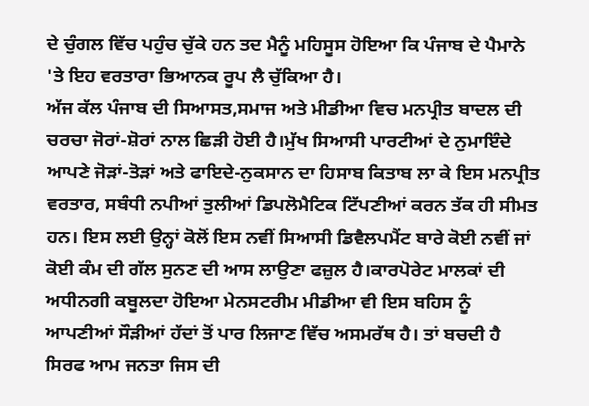ਦੇ ਚੁੰਗਲ ਵਿੱਚ ਪਹੁੰਚ ਚੁੱਕੇ ਹਨ ਤਦ ਮੈਨੂੰ ਮਹਿਸੂਸ ਹੋਇਆ ਕਿ ਪੰਜਾਬ ਦੇ ਪੈਮਾਨੇ 'ਤੇ ਇਹ ਵਰਤਾਰਾ ਭਿਆਨਕ ਰੂਪ ਲੈ ਚੁੱਕਿਆ ਹੈ।
ਅੱਜ ਕੱਲ ਪੰਜਾਬ ਦੀ ਸਿਆਸਤ,ਸਮਾਜ ਅਤੇ ਮੀਡੀਆ ਵਿਚ ਮਨਪ੍ਰੀਤ ਬਾਦਲ ਦੀ ਚਰਚਾ ਜੋਰਾਂ-ਸ਼ੋਰਾਂ ਨਾਲ ਛਿੜੀ ਹੋਈ ਹੈ।ਮੁੱਖ ਸਿਆਸੀ ਪਾਰਟੀਆਂ ਦੇ ਨੁਮਾਇੰਦੇ ਆਪਣੇ ਜੋੜਾਂ-ਤੋੜਾਂ ਅਤੇ ਫਾਇਦੇ-ਨੁਕਸਾਨ ਦਾ ਹਿਸਾਬ ਕਿਤਾਬ ਲਾ ਕੇ ਇਸ ਮਨਪ੍ਰੀਤ ਵਰਤਾਰ, ਸਬੰਧੀ ਨਪੀਆਂ ਤੁਲੀਆਂ ਡਿਪਲੋਮੈਟਿਕ ਟਿੱਪਣੀਆਂ ਕਰਨ ਤੱਕ ਹੀ ਸੀਮਤ ਹਨ। ਇਸ ਲਈ ਉਨ੍ਹਾਂ ਕੋਲੋਂ ਇਸ ਨਵੀਂ ਸਿਆਸੀ ਡਿਵੈਲਪਮੈਂਟ ਬਾਰੇ ਕੋਈ ਨਵੀਂ ਜਾਂ ਕੋਈ ਕੰਮ ਦੀ ਗੱਲ ਸੁਨਣ ਦੀ ਆਸ ਲਾਉਣਾ ਫਜ਼ੁਲ ਹੈ।ਕਾਰਪੋਰੇਟ ਮਾਲਕਾਂ ਦੀ ਅਧੀਨਗੀ ਕਬੂਲਦਾ ਹੋਇਆ ਮੇਨਸਟਰੀਮ ਮੀਡੀਆ ਵੀ ਇਸ ਬਹਿਸ ਨੂੰ ਆਪਣੀਆਂ ਸੌੜੀਆਂ ਹੱਦਾਂ ਤੋਂ ਪਾਰ ਲਿਜਾਣ ਵਿੱਚ ਅਸਮਰੱਥ ਹੈ। ਤਾਂ ਬਚਦੀ ਹੈ ਸਿਰਫ ਆਮ ਜਨਤਾ ਜਿਸ ਦੀ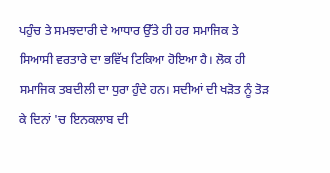ਪਹੁੰਚ ਤੇ ਸਮਝਦਾਰੀ ਦੇ ਆਧਾਰ ਉੱਤੇ ਹੀ ਹਰ ਸਮਾਜਿਕ ਤੇ ਸਿਆਸੀ ਵਰਤਾਰੇ ਦਾ ਭਵਿੱਖ ਟਿਕਿਆ ਹੋਇਆ ਹੈ। ਲੋਕ ਹੀ ਸਮਾਜਿਕ ਤਬਦੀਲੀ ਦਾ ਧੁਰਾ ਹੁੰਦੇ ਹਨ। ਸਦੀਆਂ ਦੀ ਖੜੋਤ ਨੂੰ ਤੋੜ ਕੇ ਦਿਨਾਂ 'ਚ ਇਨਕਲਾਬ ਦੀ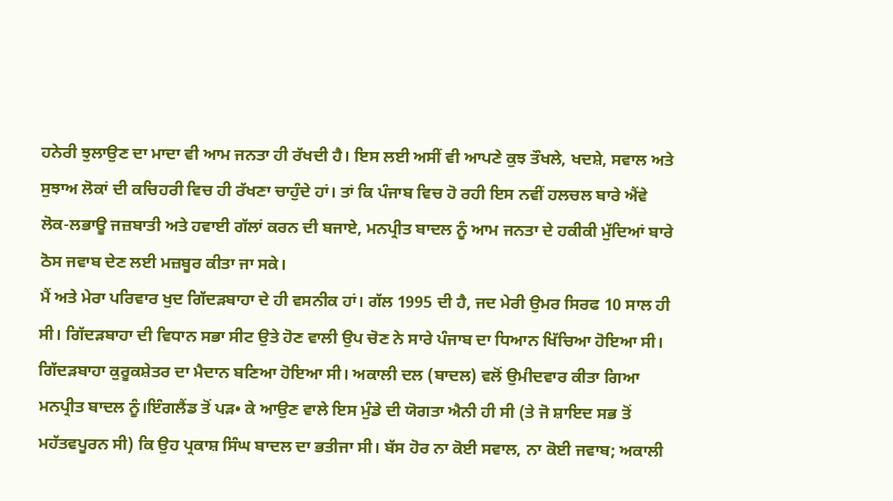ਹਨੇਰੀ ਝੁਲਾਉਣ ਦਾ ਮਾਦਾ ਵੀ ਆਮ ਜਨਤਾ ਹੀ ਰੱਖਦੀ ਹੈ। ਇਸ ਲਈ ਅਸੀਂ ਵੀ ਆਪਣੇ ਕੁਝ ਤੌਖਲੇ, ਖਦਸ਼ੇ, ਸਵਾਲ ਅਤੇ ਸੁਝਾਅ ਲੋਕਾਂ ਦੀ ਕਚਿਹਰੀ ਵਿਚ ਹੀ ਰੱਖਣਾ ਚਾਹੁੰਦੇ ਹਾਂ। ਤਾਂ ਕਿ ਪੰਜਾਬ ਵਿਚ ਹੋ ਰਹੀ ਇਸ ਨਵੀਂ ਹਲਚਲ ਬਾਰੇ ਐਂਵੇ ਲੋਕ-ਲਭਾਊ ਜਜ਼ਬਾਤੀ ਅਤੇ ਹਵਾਈ ਗੱਲਾਂ ਕਰਨ ਦੀ ਬਜਾਏ, ਮਨਪ੍ਰੀਤ ਬਾਦਲ ਨੂੰ ਆਮ ਜਨਤਾ ਦੇ ਹਕੀਕੀ ਮੁੱਦਿਆਂ ਬਾਰੇ ਠੋਸ ਜਵਾਬ ਦੇਣ ਲਈ ਮਜ਼ਬੂਰ ਕੀਤਾ ਜਾ ਸਕੇ।
ਮੈਂ ਅਤੇ ਮੇਰਾ ਪਰਿਵਾਰ ਖੁਦ ਗਿੱਦੜਬਾਹਾ ਦੇ ਹੀ ਵਸਨੀਕ ਹਾਂ। ਗੱਲ 1995 ਦੀ ਹੈ, ਜਦ ਮੇਰੀ ਉਮਰ ਸਿਰਫ 10 ਸਾਲ ਹੀ ਸੀ। ਗਿੱਦੜਬਾਹਾ ਦੀ ਵਿਧਾਨ ਸਭਾ ਸੀਟ ਉਤੇ ਹੋਣ ਵਾਲੀ ਉਪ ਚੋਣ ਨੇ ਸਾਰੇ ਪੰਜਾਬ ਦਾ ਧਿਆਨ ਖਿੱਚਿਆ ਹੋਇਆ ਸੀ। ਗਿੱਦੜਬਾਹਾ ਕੁਰੂਕਸ਼ੇਤਰ ਦਾ ਮੈਦਾਨ ਬਣਿਆ ਹੋਇਆ ਸੀ। ਅਕਾਲੀ ਦਲ (ਬਾਦਲ) ਵਲੋਂ ਉਮੀਦਵਾਰ ਕੀਤਾ ਗਿਆ ਮਨਪ੍ਰੀਤ ਬਾਦਲ ਨੂੰ।ਇੰਗਲੈਂਡ ਤੋਂ ਪੜ• ਕੇ ਆਉਣ ਵਾਲੇ ਇਸ ਮੁੰਡੇ ਦੀ ਯੋਗਤਾ ਐਨੀ ਹੀ ਸੀ (ਤੇ ਜੋ ਸ਼ਾਇਦ ਸਭ ਤੋਂ ਮਹੱਤਵਪੂਰਨ ਸੀ) ਕਿ ਉਹ ਪ੍ਰਕਾਸ਼ ਸਿੰਘ ਬਾਦਲ ਦਾ ਭਤੀਜਾ ਸੀ। ਬੱਸ ਹੋਰ ਨਾ ਕੋਈ ਸਵਾਲ, ਨਾ ਕੋਈ ਜਵਾਬ; ਅਕਾਲੀ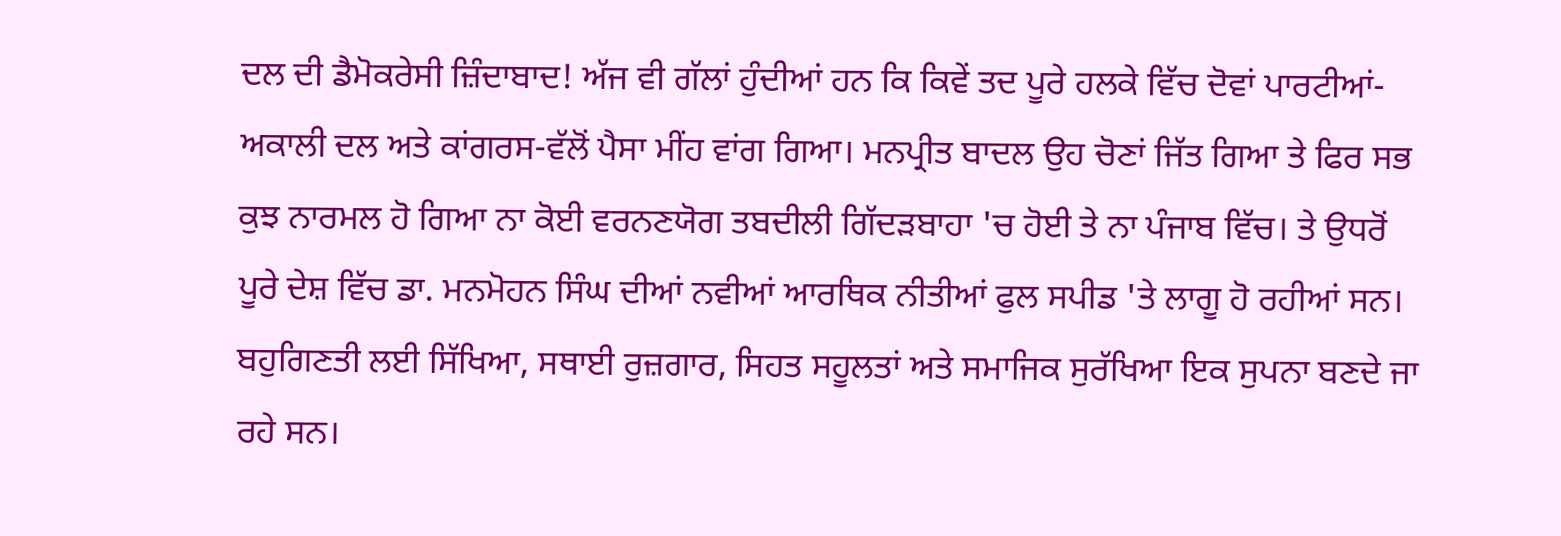ਦਲ ਦੀ ਡੈਮੋਕਰੇਸੀ ਜ਼ਿੰਦਾਬਾਦ! ਅੱਜ ਵੀ ਗੱਲਾਂ ਹੁੰਦੀਆਂ ਹਨ ਕਿ ਕਿਵੇਂ ਤਦ ਪੂਰੇ ਹਲਕੇ ਵਿੱਚ ਦੋਵਾਂ ਪਾਰਟੀਆਂ-ਅਕਾਲੀ ਦਲ ਅਤੇ ਕਾਂਗਰਸ-ਵੱਲੋਂ ਪੈਸਾ ਮੀਂਹ ਵਾਂਗ ਗਿਆ। ਮਨਪ੍ਰੀਤ ਬਾਦਲ ਉਹ ਚੋਣਾਂ ਜਿੱਤ ਗਿਆ ਤੇ ਫਿਰ ਸਭ ਕੁਝ ਨਾਰਮਲ ਹੋ ਗਿਆ ਨਾ ਕੋਈ ਵਰਨਣਯੋਗ ਤਬਦੀਲੀ ਗਿੱਦੜਬਾਹਾ 'ਚ ਹੋਈ ਤੇ ਨਾ ਪੰਜਾਬ ਵਿੱਚ। ਤੇ ਉਧਰੋਂ ਪੂਰੇ ਦੇਸ਼ ਵਿੱਚ ਡਾ. ਮਨਮੋਹਨ ਸਿੰਘ ਦੀਆਂ ਨਵੀਆਂ ਆਰਥਿਕ ਨੀਤੀਆਂ ਫੁਲ ਸਪੀਡ 'ਤੇ ਲਾਗੂ ਹੋ ਰਹੀਆਂ ਸਨ। ਬਹੁਗਿਣਤੀ ਲਈ ਸਿੱਖਿਆ, ਸਥਾਈ ਰੁਜ਼ਗਾਰ, ਸਿਹਤ ਸਹੂਲਤਾਂ ਅਤੇ ਸਮਾਜਿਕ ਸੁਰੱਖਿਆ ਇਕ ਸੁਪਨਾ ਬਣਦੇ ਜਾ ਰਹੇ ਸਨ।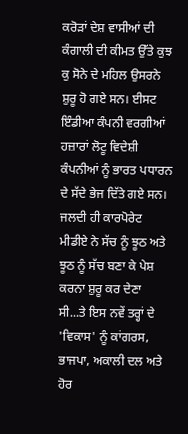ਕਰੋੜਾਂ ਦੇਸ਼ ਵਾਸੀਆਂ ਦੀ ਕੰਗਾਲੀ ਦੀ ਕੀਮਤ ਉੱਤੇ ਕੁਝ ਕੁ ਸੋਨੇ ਦੇ ਮਹਿਲ ਉਸਰਨੇ ਸ਼ੁਰੂ ਹੋ ਗਏ ਸਨ। ਈਸਟ ਇੰਡੀਆ ਕੰਪਨੀ ਵਰਗੀਆਂ ਹਜ਼ਾਰਾਂ ਲੋਟੂ ਵਿਦੇਸ਼ੀ ਕੰਪਨੀਆਂ ਨੂੰ ਭਾਰਤ ਪਧਾਰਨ ਦੇ ਸੱਦੇ ਭੇਜ ਦਿੱਤੇ ਗਏ ਸਨ। ਜਲਦੀ ਹੀ ਕਾਰਪੋਰੇਟ ਮੀਡੀਏ ਨੇ ਸੱਚ ਨੂੰ ਝੂਠ ਅਤੇ ਝੂਠ ਨੂੰ ਸੱਚ ਬਣਾ ਕੇ ਪੇਸ਼ ਕਰਨਾ ਸ਼ੁਰੂ ਕਰ ਦੇਣਾ ਸੀ...ਤੇ ਇਸ ਨਵੇਂ ਤਰ੍ਹਾਂ ਦੇ 'ਵਿਕਾਸ' ਨੂੰ ਕਾਂਗਰਸ, ਭਾਜਪਾ, ਅਕਾਲੀ ਦਲ ਅਤੇ ਹੋਰ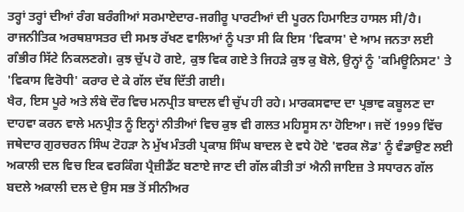ਤਰ੍ਹਾਂ ਤਰ੍ਹਾਂ ਦੀਆਂ ਰੰਗ ਬਰੰਗੀਆਂ ਸਰਮਾਏਦਾਰ-ਜਗੀਰੂ ਪਾਰਟੀਆਂ ਦੀ ਪੂਰਨ ਹਿਮਾਇਤ ਹਾਸਲ ਸੀ/ਹੈ। ਰਾਜਨੀਤਿਕ ਅਰਥਸ਼ਾਸਤਰ ਦੀ ਸਮਝ ਰੱਖਣ ਵਾਲਿਆਂ ਨੂੰ ਪਤਾ ਸੀ ਕਿ ਇਸ 'ਵਿਕਾਸ' ਦੇ ਆਮ ਜਨਤਾ ਲਈ ਗੰਭੀਰ ਸਿੱਟੇ ਨਿਕਲਣਗੇ। ਕੁਝ ਚੁੱਪ ਹੋ ਗਏ, ਕੁਝ ਵਿਕ ਗਏ ਤੇ ਜਿਹੜੇ ਕੁਝ ਕੁ ਬੋਲੇ, ਉਨ੍ਹਾਂ ਨੂੰ 'ਕਮਿਊਨਿਸਟ' ਤੇ 'ਵਿਕਾਸ ਵਿਰੋਧੀ' ਕਰਾਰ ਦੇ ਕੇ ਗੱਲ ਦੱਬ ਦਿੱਤੀ ਗਈ।
ਖੈਰ, ਇਸ ਪੂਰੇ ਅਤੇ ਲੰਬੇ ਦੌਰ ਵਿਚ ਮਨਪ੍ਰੀਤ ਬਾਦਲ ਵੀ ਚੁੱਪ ਹੀ ਰਹੇ। ਮਾਰਕਸਵਾਦ ਦਾ ਪ੍ਰਭਾਵ ਕਬੂਲਣ ਦਾ ਦਾਹਵਾ ਕਰਨ ਵਾਲੇ ਮਨਪ੍ਰੀਤ ਨੂੰ ਇਨ੍ਹਾਂ ਨੀਤੀਆਂ ਵਿਚ ਕੁਝ ਵੀ ਗਲਤ ਮਹਿਸੂਸ ਨਾ ਹੋਇਆ। ਜਦੋਂ 1999 ਵਿੱਚ ਜਥੇਦਾਰ ਗੁਰਚਰਨ ਸਿੰਘ ਟੋਹੜਾ ਨੇ ਮੁੱਖ ਮੰਤਰੀ ਪ੍ਰਕਾਸ਼ ਸਿੰਘ ਬਾਦਲ ਦੇ ਵਧੇ ਹੋਏ 'ਵਰਕ ਲੋਡ' ਨੂੰ ਵੰਡਾਉਣ ਲਈ ਅਕਾਲੀ ਦਲ ਵਿਚ ਇਕ ਵਰਕਿੰਗ ਪ੍ਰੈਜ਼ੀਡੈਂਟ ਬਣਾਏ ਜਾਣ ਦੀ ਗੱਲ ਕੀਤੀ ਤਾਂ ਐਨੀ ਜਾਇਜ਼ ਤੇ ਸਧਾਰਨ ਗੱਲ ਬਦਲੇ ਅਕਾਲੀ ਦਲ ਦੇ ਉਸ ਸਭ ਤੋਂ ਸੀਨੀਅਰ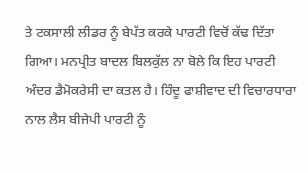ਤੇ ਟਕਸਾਲੀ ਲੀਡਰ ਨੂੰ ਬੇਪੱਤ ਕਰਕੇ ਪਾਰਟੀ ਵਿਚੋਂ ਕੱਢ ਦਿੱਤਾ ਗਿਆ। ਮਨਪ੍ਰੀਤ ਬਾਦਲ ਬਿਲਕੁੱਲ ਨਾ ਬੋਲੇ ਕਿ ਇਹ ਪਾਰਟੀ ਅੰਦਰ ਡੈਮੋਕਰੇਸੀ ਦਾ ਕਤਲ ਹੈ। ਹਿੰਦੂ ਫਾਸ਼ੀਵਾਦ ਦੀ ਵਿਚਾਰਧਾਰਾ ਨਾਲ ਲੈਸ ਬੀਜੇਪੀ ਪਾਰਟੀ ਨੂੰ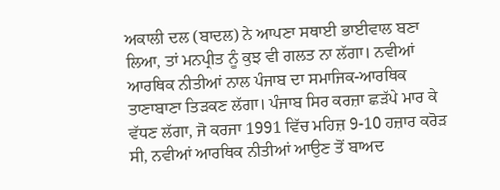ਅਕਾਲੀ ਦਲ (ਬਾਦਲ) ਨੇ ਆਪਣਾ ਸਥਾਈ ਭਾਈਵਾਲ ਬਣਾ ਲਿਆ, ਤਾਂ ਮਨਪ੍ਰੀਤ ਨੂੰ ਕੁਝ ਵੀ ਗਲਤ ਨਾ ਲੱਗਾ। ਨਵੀਆਂ ਆਰਥਿਕ ਨੀਤੀਆਂ ਨਾਲ ਪੰਜਾਬ ਦਾ ਸਮਾਜਿਕ-ਆਰਥਿਕ ਤਾਣਾਬਾਣਾ ਤਿੜਕਣ ਲੱਗਾ। ਪੰਜਾਬ ਸਿਰ ਕਰਜ਼ਾ ਛੜੱਪੇ ਮਾਰ ਕੇ ਵੱਧਣ ਲੱਗਾ, ਜੋ ਕਰਜਾ 1991 ਵਿੱਚ ਮਹਿਜ਼ 9-10 ਹਜ਼ਾਰ ਕਰੋੜ ਸੀ, ਨਵੀਆਂ ਆਰਥਿਕ ਨੀਤੀਆਂ ਆਉਣ ਤੋਂ ਬਾਅਦ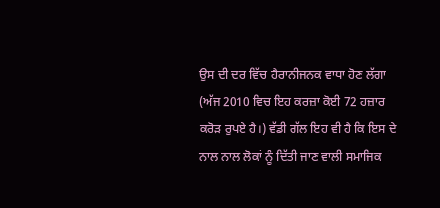ਉਸ ਦੀ ਦਰ ਵਿੱਚ ਹੈਰਾਨੀਜਨਕ ਵਾਧਾ ਹੋਣ ਲੱਗਾ (ਅੱਜ 2010 ਵਿਚ ਇਹ ਕਰਜ਼ਾ ਕੋਈ 72 ਹਜ਼ਾਰ ਕਰੋੜ ਰੁਪਏ ਹੈ।) ਵੱਡੀ ਗੱਲ ਇਹ ਵੀ ਹੈ ਕਿ ਇਸ ਦੇ ਨਾਲ ਨਾਲ ਲੋਕਾਂ ਨੂੰ ਦਿੱਤੀ ਜਾਣ ਵਾਲੀ ਸਮਾਜਿਕ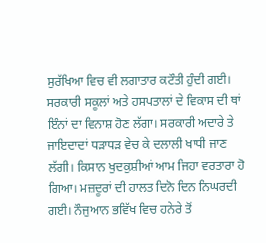ਸੁਰੱਖਿਆ ਵਿਚ ਵੀ ਲਗਾਤਾਰ ਕਟੌਤੀ ਹੁੰਦੀ ਗਈ। ਸਰਕਾਰੀ ਸਕੂਲਾਂ ਅਤੇ ਹਸਪਤਾਲਾਂ ਦੇ ਵਿਕਾਸ ਦੀ ਥਾਂ ਇੰਨਾਂ ਦਾ ਵਿਨਾਸ਼ ਹੋਣ ਲੱਗਾ। ਸਰਕਾਰੀ ਅਦਾਰੇ ਤੇ ਜਾਇਦਾਦਾਂ ਧੜਾਧੜ ਵੇਚ ਕੇ ਦਲਾਲੀ ਖਾਧੀ ਜਾਣ ਲੱਗੀ। ਕਿਸਾਨ ਖੁਦਕੁਸ਼ੀਆਂ ਆਮ ਜਿਹਾ ਵਰਤਾਰਾ ਹੋ ਗਿਆ। ਮਜ਼ਦੂਰਾਂ ਦੀ ਹਾਲਤ ਦਿਨੋ ਦਿਨ ਨਿਘਰਦੀ ਗਈ। ਨੌਜੁਆਨ ਭਵਿੱਖ ਵਿਚ ਹਨੇਰੇ ਤੋਂ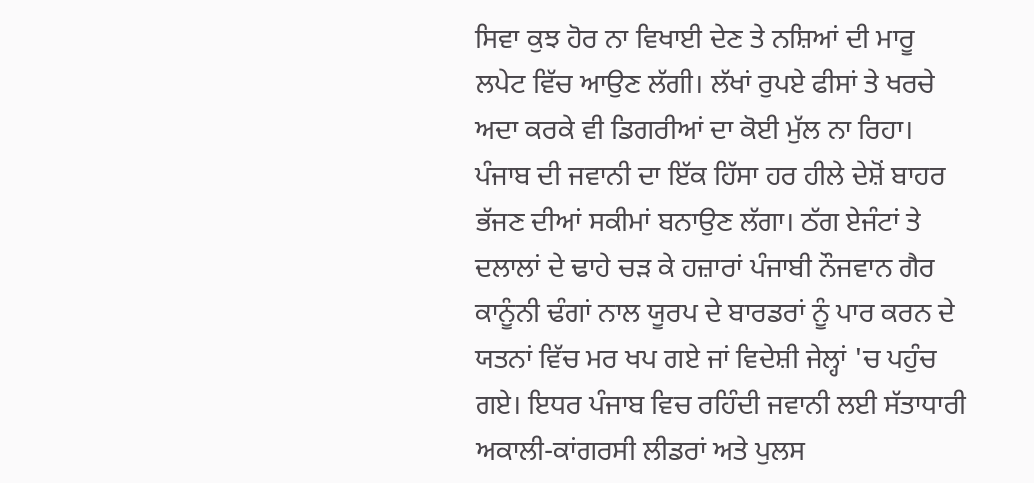ਸਿਵਾ ਕੁਝ ਹੋਰ ਨਾ ਵਿਖਾਈ ਦੇਣ ਤੇ ਨਸ਼ਿਆਂ ਦੀ ਮਾਰੂ ਲਪੇਟ ਵਿੱਚ ਆਉਣ ਲੱਗੀ। ਲੱਖਾਂ ਰੁਪਏ ਫੀਸਾਂ ਤੇ ਖਰਚੇ ਅਦਾ ਕਰਕੇ ਵੀ ਡਿਗਰੀਆਂ ਦਾ ਕੋਈ ਮੁੱਲ ਨਾ ਰਿਹਾ। ਪੰਜਾਬ ਦੀ ਜਵਾਨੀ ਦਾ ਇੱਕ ਹਿੱਸਾ ਹਰ ਹੀਲੇ ਦੇਸ਼ੋਂ ਬਾਹਰ ਭੱਜਣ ਦੀਆਂ ਸਕੀਮਾਂ ਬਨਾਉਣ ਲੱਗਾ। ਠੱਗ ਏਜੰਟਾਂ ਤੇ ਦਲਾਲਾਂ ਦੇ ਢਾਹੇ ਚੜ ਕੇ ਹਜ਼ਾਰਾਂ ਪੰਜਾਬੀ ਨੌਜਵਾਨ ਗੈਰ ਕਾਨੂੰਨੀ ਢੰਗਾਂ ਨਾਲ ਯੂਰਪ ਦੇ ਬਾਰਡਰਾਂ ਨੂੰ ਪਾਰ ਕਰਨ ਦੇ ਯਤਨਾਂ ਵਿੱਚ ਮਰ ਖਪ ਗਏ ਜਾਂ ਵਿਦੇਸ਼ੀ ਜੇਲ੍ਹਾਂ 'ਚ ਪਹੁੰਚ ਗਏ। ਇਧਰ ਪੰਜਾਬ ਵਿਚ ਰਹਿੰਦੀ ਜਵਾਨੀ ਲਈ ਸੱਤਾਧਾਰੀ ਅਕਾਲੀ-ਕਾਂਗਰਸੀ ਲੀਡਰਾਂ ਅਤੇ ਪੁਲਸ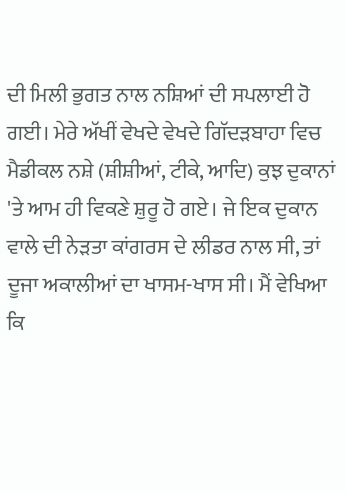ਦੀ ਮਿਲੀ ਭੁਗਤ ਨਾਲ ਨਸ਼ਿਆਂ ਦੀ ਸਪਲਾਈ ਹੋ ਗਈ। ਮੇਰੇ ਅੱਖੀਂ ਵੇਖਦੇ ਵੇਖਦੇ ਗਿੱਦੜਬਾਹਾ ਵਿਚ ਮੈਡੀਕਲ ਨਸ਼ੇ (ਸ਼ੀਸ਼ੀਆਂ, ਟੀਕੇ, ਆਦਿ) ਕੁਝ ਦੁਕਾਨਾਂ 'ਤੇ ਆਮ ਹੀ ਵਿਕਣੇ ਸ਼ੁਰੂ ਹੋ ਗਏ। ਜੇ ਇਕ ਦੁਕਾਨ ਵਾਲੇ ਦੀ ਨੇੜਤਾ ਕਾਂਗਰਸ ਦੇ ਲੀਡਰ ਨਾਲ ਸੀ, ਤਾਂ ਦੂਜਾ ਅਕਾਲੀਆਂ ਦਾ ਖਾਸਮ-ਖਾਸ ਸੀ। ਮੈਂ ਵੇਖਿਆ ਕਿ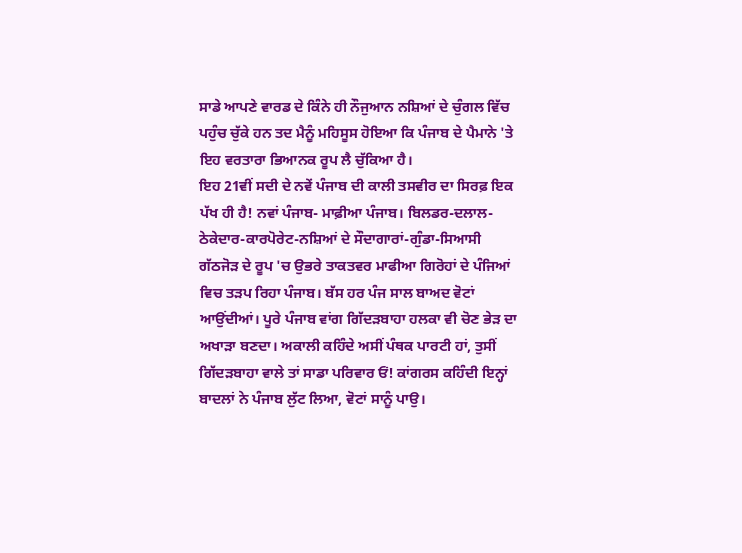ਸਾਡੇ ਆਪਣੇ ਵਾਰਡ ਦੇ ਕਿੰਨੇ ਹੀ ਨੌਜੁਆਨ ਨਸ਼ਿਆਂ ਦੇ ਚੁੰਗਲ ਵਿੱਚ ਪਹੁੰਚ ਚੁੱਕੇ ਹਨ ਤਦ ਮੈਨੂੰ ਮਹਿਸੂਸ ਹੋਇਆ ਕਿ ਪੰਜਾਬ ਦੇ ਪੈਮਾਨੇ 'ਤੇ ਇਹ ਵਰਤਾਰਾ ਭਿਆਨਕ ਰੂਪ ਲੈ ਚੁੱਕਿਆ ਹੈ।
ਇਹ 21ਵੀਂ ਸਦੀ ਦੇ ਨਵੇਂ ਪੰਜਾਬ ਦੀ ਕਾਲੀ ਤਸਵੀਰ ਦਾ ਸਿਰਫ਼ ਇਕ ਪੱਖ ਹੀ ਹੈ! ਨਵਾਂ ਪੰਜਾਬ- ਮਾਫ਼ੀਆ ਪੰਜਾਬ। ਬਿਲਡਰ-ਦਲਾਲ-ਠੇਕੇਦਾਰ-ਕਾਰਪੋਰੇਟ-ਨਸ਼ਿਆਂ ਦੇ ਸੌਦਾਗਾਰਾਂ-ਗੁੰਡਾ-ਸਿਆਸੀ ਗੱਠਜੋੜ ਦੇ ਰੂਪ 'ਚ ਉਭਰੇ ਤਾਕਤਵਰ ਮਾਫੀਆ ਗਿਰੋਹਾਂ ਦੇ ਪੰਜਿਆਂ ਵਿਚ ਤੜਪ ਰਿਹਾ ਪੰਜਾਬ। ਬੱਸ ਹਰ ਪੰਜ ਸਾਲ ਬਾਅਦ ਵੋਟਾਂ ਆਉਂਦੀਆਂ। ਪੂਰੇ ਪੰਜਾਬ ਵਾਂਗ ਗਿੱਦੜਬਾਹਾ ਹਲਕਾ ਵੀ ਚੋਣ ਭੇੜ ਦਾ ਅਖਾੜਾ ਬਣਦਾ। ਅਕਾਲੀ ਕਹਿੰਦੇ ਅਸੀਂ ਪੰਥਕ ਪਾਰਟੀ ਹਾਂ, ਤੁਸੀਂ ਗਿੱਦੜਬਾਹਾ ਵਾਲੇ ਤਾਂ ਸਾਡਾ ਪਰਿਵਾਰ ਓਂ! ਕਾਂਗਰਸ ਕਹਿੰਦੀ ਇਨ੍ਹਾਂ ਬਾਦਲਾਂ ਨੇ ਪੰਜਾਬ ਲੁੱਟ ਲਿਆ, ਵੋਟਾਂ ਸਾਨੂੰ ਪਾਉ।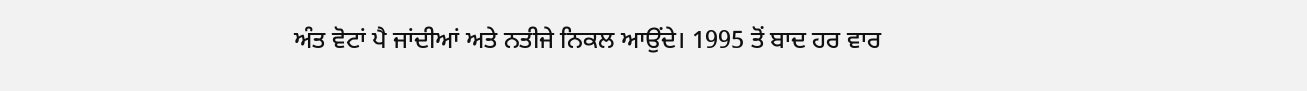ਅੰਤ ਵੋਟਾਂ ਪੈ ਜਾਂਦੀਆਂ ਅਤੇ ਨਤੀਜੇ ਨਿਕਲ ਆਉਂਦੇ। 1995 ਤੋਂ ਬਾਦ ਹਰ ਵਾਰ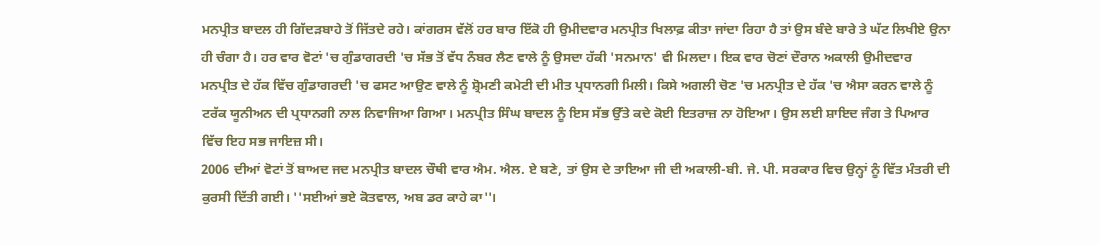ਮਨਪ੍ਰੀਤ ਬਾਦਲ ਹੀ ਗਿੱਦੜਬਾਹੇ ਤੋਂ ਜਿੱਤਦੇ ਰਹੇ। ਕਾਂਗਰਸ ਵੱਲੋਂ ਹਰ ਬਾਰ ਇੱਕੋ ਹੀ ਉਮੀਦਵਾਰ ਮਨਪ੍ਰੀਤ ਖਿਲਾਫ਼ ਕੀਤਾ ਜਾਂਦਾ ਰਿਹਾ ਹੈ ਤਾਂ ਉਸ ਬੰਦੇ ਬਾਰੇ ਤੇ ਘੱਟ ਲਿਖੀਏ ਉਨਾ ਹੀ ਚੰਗਾ ਹੈ। ਹਰ ਵਾਰ ਵੋਟਾਂ 'ਚ ਗੁੰਡਾਗਰਦੀ 'ਚ ਸੱਭ ਤੋਂ ਵੱਧ ਨੰਬਰ ਲੈਣ ਵਾਲੇ ਨੂੰ ਉਸਦਾ ਹੱਕੀ 'ਸਨਮਾਨ' ਵੀ ਮਿਲਦਾ। ਇਕ ਵਾਰ ਚੋਣਾਂ ਦੌਰਾਨ ਅਕਾਲੀ ਉਮੀਦਵਾਰ ਮਨਪ੍ਰੀਤ ਦੇ ਹੱਕ ਵਿੱਚ ਗੁੰਡਾਗਰਦੀ 'ਚ ਫਸਟ ਆਉਣ ਵਾਲੇ ਨੂੰ ਸ਼੍ਰੋਮਣੀ ਕਮੇਟੀ ਦੀ ਮੀਤ ਪ੍ਰਧਾਨਗੀ ਮਿਲੀ। ਕਿਸੇ ਅਗਲੀ ਚੋਣ 'ਚ ਮਨਪ੍ਰੀਤ ਦੇ ਹੱਕ 'ਚ ਐਸਾ ਕਰਨ ਵਾਲੇ ਨੂੰ ਟਰੱਕ ਯੂਨੀਅਨ ਦੀ ਪ੍ਰਧਾਨਗੀ ਨਾਲ ਨਿਵਾਜਿਆ ਗਿਆ। ਮਨਪ੍ਰੀਤ ਸਿੰਘ ਬਾਦਲ ਨੂੰ ਇਸ ਸੱਭ ਉੱਤੇ ਕਦੇ ਕੋਈ ਇਤਰਾਜ਼ ਨਾ ਹੋਇਆ। ਉਸ ਲਈ ਸ਼ਾਇਦ ਜੰਗ ਤੇ ਪਿਆਰ ਵਿੱਚ ਇਹ ਸਭ ਜਾਇਜ਼ ਸੀ।
2006 ਦੀਆਂ ਵੋਟਾਂ ਤੋਂ ਬਾਅਦ ਜਦ ਮਨਪ੍ਰੀਤ ਬਾਦਲ ਚੌਥੀ ਵਾਰ ਐਮ. ਐਲ. ਏ ਬਣੇ, ਤਾਂ ਉਸ ਦੇ ਤਾਇਆ ਜੀ ਦੀ ਅਕਾਲੀ-ਬੀ. ਜੇ. ਪੀ. ਸਰਕਾਰ ਵਿਚ ਉਨ੍ਹਾਂ ਨੂੰ ਵਿੱਤ ਮੰਤਰੀ ਦੀ ਕੁਰਸੀ ਦਿੱਤੀ ਗਈ। ''ਸਈਆਂ ਭਏ ਕੋਤਵਾਲ, ਅਬ ਡਰ ਕਾਹੇ ਕਾ''।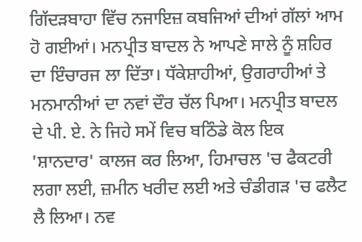ਗਿੱਦੜਬਾਹਾ ਵਿੱਚ ਨਜਾਇਜ਼ ਕਬਜਿਆਂ ਦੀਆਂ ਗੱਲਾਂ ਆਮ ਹੋ ਗਈਆਂ। ਮਨਪ੍ਰੀਤ ਬਾਦਲ ਨੇ ਆਪਣੇ ਸਾਲੇ ਨੂੰ ਸ਼ਹਿਰ ਦਾ ਇੰਚਾਰਜ ਲਾ ਦਿੱਤਾ। ਧੱਕੇਸ਼ਾਹੀਆਂ, ਉਗਰਾਹੀਆਂ ਤੇ ਮਨਮਾਨੀਆਂ ਦਾ ਨਵਾਂ ਦੌਰ ਚੱਲ ਪਿਆ। ਮਨਪ੍ਰੀਤ ਬਾਦਲ ਦੇ ਪੀ. ਏ. ਨੇ ਜਿਹੇ ਸਮੇਂ ਵਿਚ ਬਠਿੰਡੇ ਕੋਲ ਇਕ 'ਸ਼ਾਨਦਾਰ' ਕਾਲਜ ਕਰ ਲਿਆ, ਹਿਮਾਚਲ 'ਚ ਫੈਕਟਰੀ ਲਗਾ ਲਈ, ਜ਼ਮੀਨ ਖਰੀਦ ਲਈ ਅਤੇ ਚੰਡੀਗੜ 'ਚ ਫਲੈਟ ਲੈ ਲਿਆ। ਨਵ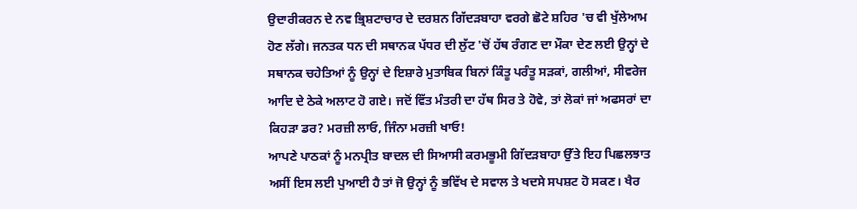ਉਦਾਰੀਕਰਨ ਦੇ ਨਵ ਭ੍ਰਿਸ਼ਟਾਚਾਰ ਦੇ ਦਰਸ਼ਨ ਗਿੱਦੜਬਾਹਾ ਵਰਗੇ ਛੋਟੇ ਸ਼ਹਿਰ 'ਚ ਵੀ ਖੁੱਲੇਆਮ ਹੋਣ ਲੱਗੇ। ਜਨਤਕ ਧਨ ਦੀ ਸਥਾਨਕ ਪੱਧਰ ਦੀ ਲੁੱਟ 'ਚੋਂ ਹੱਥ ਰੰਗਣ ਦਾ ਮੌਕਾ ਦੇਣ ਲਈ ਉਨ੍ਹਾਂ ਦੇ ਸਥਾਨਕ ਚਹੇਤਿਆਂ ਨੂੰ ਉਨ੍ਹਾਂ ਦੇ ਇਸ਼ਾਰੇ ਮੁਤਾਬਿਕ ਬਿਨਾਂ ਕਿੰਤੂ ਪਰੰਤੂ ਸੜਕਾਂ, ਗਲੀਆਂ, ਸੀਵਰੇਜ ਆਦਿ ਦੇ ਠੇਕੇ ਅਲਾਟ ਹੋ ਗਏ। ਜਦੋਂ ਵਿੱਤ ਮੰਤਰੀ ਦਾ ਹੱਥ ਸਿਰ ਤੇ ਹੋਵੇ, ਤਾਂ ਲੋਕਾਂ ਜਾਂ ਅਫਸਰਾਂ ਦਾ ਕਿਹੜਾ ਡਰ? ਮਰਜ਼ੀ ਲਾਓ, ਜਿੰਨਾ ਮਰਜ਼ੀ ਖਾਓ!
ਆਪਣੇ ਪਾਠਕਾਂ ਨੂੰ ਮਨਪ੍ਰੀਤ ਬਾਦਲ ਦੀ ਸਿਆਸੀ ਕਰਮਭੂਮੀ ਗਿੱਦੜਬਾਹਾ ਉੱਤੇ ਇਹ ਪਿਛਲਝਾਤ ਅਸੀਂ ਇਸ ਲਈ ਪੁਆਈ ਹੈ ਤਾਂ ਜੋ ਉਨ੍ਹਾਂ ਨੂੰ ਭਵਿੱਖ ਦੇ ਸਵਾਲ ਤੇ ਖਦਸੇ ਸਪਸ਼ਟ ਹੋ ਸਕਣ। ਖੈਰ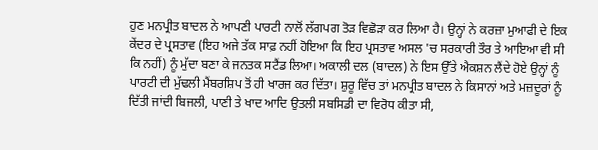ਹੁਣ ਮਨਪ੍ਰੀਤ ਬਾਦਲ ਨੇ ਆਪਣੀ ਪਾਰਟੀ ਨਾਲੋਂ ਲੱਗਪਗ ਤੋੜ ਵਿਛੋੜਾ ਕਰ ਲਿਆ ਹੈ। ਉਨ੍ਹਾਂ ਨੇ ਕਰਜ਼ਾ ਮੁਆਫੀ ਦੇ ਇਕ ਕੇਂਦਰ ਦੇ ਪ੍ਰਸਤਾਵ (ਇਹ ਅਜੇ ਤੱਕ ਸਾਫ਼ ਨਹੀਂ ਹੋਇਆ ਕਿ ਇਹ ਪ੍ਰਸਤਾਵ ਅਸਲ 'ਚ ਸਰਕਾਰੀ ਤੌਰ ਤੇ ਆਇਆ ਵੀ ਸੀ ਕਿ ਨਹੀਂ) ਨੂੰ ਮੁੱਦਾ ਬਣਾ ਕੇ ਜਨਤਕ ਸਟੈਂਡ ਲਿਆ। ਅਕਾਲੀ ਦਲ (ਬਾਦਲ) ਨੇ ਇਸ ਉੱਤੇ ਐਕਸ਼ਨ ਲੈਂਦੇ ਹੋਏ ਉਨ੍ਹਾਂ ਨੂੰ ਪਾਰਟੀ ਦੀ ਮੁੱਢਲੀ ਮੈਂਬਰਸ਼ਿਪ ਤੋਂ ਹੀ ਖਾਰਜ ਕਰ ਦਿੱਤਾ। ਸ਼ੁਰੂ ਵਿੱਚ ਤਾਂ ਮਨਪ੍ਰੀਤ ਬਾਦਲ ਨੇ ਕਿਸਾਨਾਂ ਅਤੇ ਮਜ਼ਦੂਰਾਂ ਨੂੰ ਦਿੱਤੀ ਜਾਂਦੀ ਬਿਜਲੀ, ਪਾਣੀ ਤੇ ਖਾਦ ਆਦਿ ਉਤਲੀ ਸਬਸਿਡੀ ਦਾ ਵਿਰੋਧ ਕੀਤਾ ਸੀ,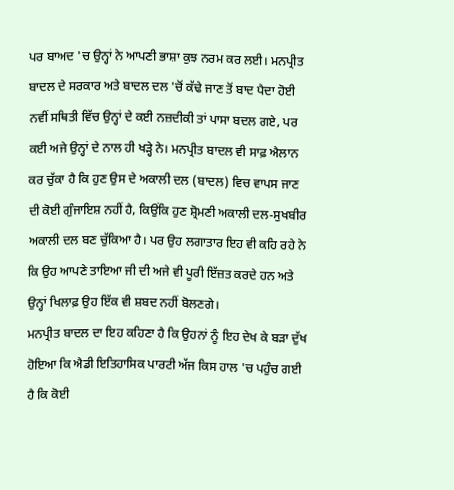ਪਰ ਬਾਅਦ 'ਚ ਉਨ੍ਹਾਂ ਨੇ ਆਪਣੀ ਭਾਸ਼ਾ ਕੁਝ ਨਰਮ ਕਰ ਲਈ। ਮਨਪ੍ਰੀਤ ਬਾਦਲ ਦੇ ਸਰਕਾਰ ਅਤੇ ਬਾਦਲ ਦਲ 'ਚੋਂ ਕੱਢੇ ਜਾਣ ਤੋਂ ਬਾਦ ਪੈਦਾ ਹੋਈ ਨਵੀਂ ਸਥਿਤੀ ਵਿੱਚ ਉਨ੍ਹਾਂ ਦੇ ਕਈ ਨਜ਼ਦੀਕੀ ਤਾਂ ਪਾਸਾ ਬਦਲ ਗਏ, ਪਰ ਕਈ ਅਜੇ ਉਨ੍ਹਾਂ ਦੇ ਨਾਲ ਹੀ ਖੜ੍ਹੇ ਨੇ। ਮਨਪ੍ਰੀਤ ਬਾਦਲ ਵੀ ਸਾਫ਼ ਐਲਾਨ ਕਰ ਚੁੱਕਾ ਹੈ ਕਿ ਹੁਣ ਉਸ ਦੇ ਅਕਾਲੀ ਦਲ (ਬਾਦਲ) ਵਿਚ ਵਾਪਸ ਜਾਣ ਦੀ ਕੋਈ ਗੁੰਜਾਇਸ਼ ਨਹੀਂ ਹੈ, ਕਿਉਂਕਿ ਹੁਣ ਸ਼੍ਰੋਮਣੀ ਅਕਾਲੀ ਦਲ-ਸੁਖਬੀਰ ਅਕਾਲੀ ਦਲ ਬਣ ਚੁੱਕਿਆ ਹੈ। ਪਰ ਉਹ ਲਗਾਤਾਰ ਇਹ ਵੀ ਕਹਿ ਰਹੇ ਨੇ ਕਿ ਉਹ ਆਪਣੇ ਤਾਇਆ ਜੀ ਦੀ ਅਜੇ ਵੀ ਪੂਰੀ ਇੱਜ਼ਤ ਕਰਦੇ ਹਨ ਅਤੇ ਉਨ੍ਹਾਂ ਖਿਲਾਫ਼ ਉਹ ਇੱਕ ਵੀ ਸ਼ਬਦ ਨਹੀਂ ਬੋਲਣਗੇ।
ਮਨਪ੍ਰੀਤ ਬਾਦਲ ਦਾ ਇਹ ਕਹਿਣਾ ਹੈ ਕਿ ਉਹਨਾਂ ਨੂੰ ਇਹ ਦੇਖ ਕੇ ਬੜਾ ਦੁੱਖ ਹੋਇਆ ਕਿ ਐਡੀ ਇਤਿਹਾਸਿਕ ਪਾਰਟੀ ਅੱਜ ਕਿਸ ਹਾਲ 'ਚ ਪਹੁੰਚ ਗਈ ਹੈ ਕਿ ਕੋਈ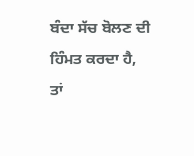ਬੰਦਾ ਸੱਚ ਬੋਲਣ ਦੀ ਹਿੰਮਤ ਕਰਦਾ ਹੈ, ਤਾਂ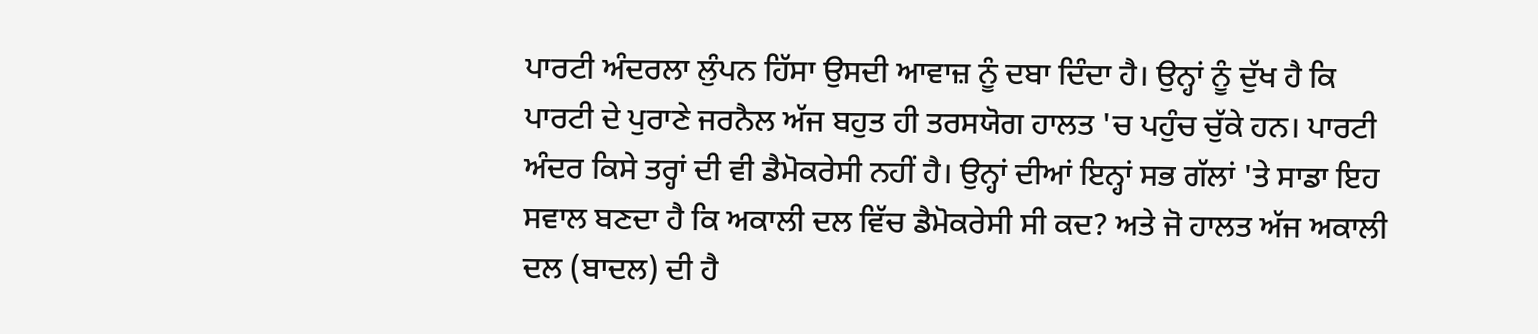ਪਾਰਟੀ ਅੰਦਰਲਾ ਲੁੰਪਨ ਹਿੱਸਾ ਉਸਦੀ ਆਵਾਜ਼ ਨੂੰ ਦਬਾ ਦਿੰਦਾ ਹੈ। ਉਨ੍ਹਾਂ ਨੂੰ ਦੁੱਖ ਹੈ ਕਿ ਪਾਰਟੀ ਦੇ ਪੁਰਾਣੇ ਜਰਨੈਲ ਅੱਜ ਬਹੁਤ ਹੀ ਤਰਸਯੋਗ ਹਾਲਤ 'ਚ ਪਹੁੰਚ ਚੁੱਕੇ ਹਨ। ਪਾਰਟੀ ਅੰਦਰ ਕਿਸੇ ਤਰ੍ਹਾਂ ਦੀ ਵੀ ਡੈਮੋਕਰੇਸੀ ਨਹੀਂ ਹੈ। ਉਨ੍ਹਾਂ ਦੀਆਂ ਇਨ੍ਹਾਂ ਸਭ ਗੱਲਾਂ 'ਤੇ ਸਾਡਾ ਇਹ ਸਵਾਲ ਬਣਦਾ ਹੈ ਕਿ ਅਕਾਲੀ ਦਲ ਵਿੱਚ ਡੈਮੋਕਰੇਸੀ ਸੀ ਕਦ? ਅਤੇ ਜੋ ਹਾਲਤ ਅੱਜ ਅਕਾਲੀ ਦਲ (ਬਾਦਲ) ਦੀ ਹੈ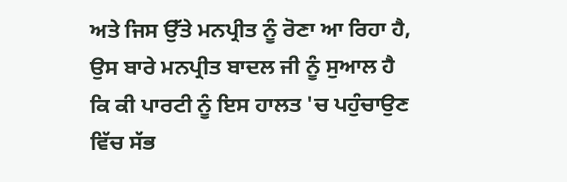ਅਤੇ ਜਿਸ ਉੱਤੇ ਮਨਪ੍ਰੀਤ ਨੂੰ ਰੋਣਾ ਆ ਰਿਹਾ ਹੈ, ਉਸ ਬਾਰੇ ਮਨਪ੍ਰੀਤ ਬਾਦਲ ਜੀ ਨੂੰ ਸੁਆਲ ਹੈ ਕਿ ਕੀ ਪਾਰਟੀ ਨੂੰ ਇਸ ਹਾਲਤ 'ਚ ਪਹੁੰਚਾਉਣ ਵਿੱਚ ਸੱਭ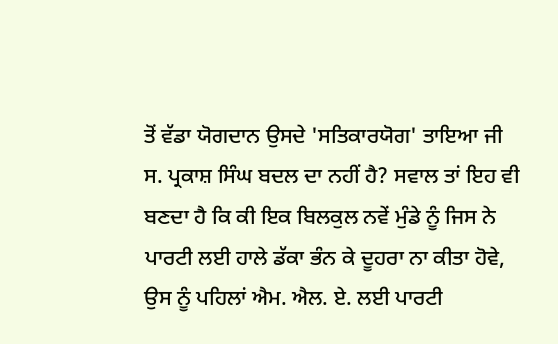ਤੋਂ ਵੱਡਾ ਯੋਗਦਾਨ ਉਸਦੇ 'ਸਤਿਕਾਰਯੋਗ' ਤਾਇਆ ਜੀ ਸ. ਪ੍ਰਕਾਸ਼ ਸਿੰਘ ਬਦਲ ਦਾ ਨਹੀਂ ਹੈ? ਸਵਾਲ ਤਾਂ ਇਹ ਵੀ ਬਣਦਾ ਹੈ ਕਿ ਕੀ ਇਕ ਬਿਲਕੁਲ ਨਵੇਂ ਮੁੰਡੇ ਨੂੰ ਜਿਸ ਨੇ ਪਾਰਟੀ ਲਈ ਹਾਲੇ ਡੱਕਾ ਭੰਨ ਕੇ ਦੂਹਰਾ ਨਾ ਕੀਤਾ ਹੋਵੇ, ਉਸ ਨੂੰ ਪਹਿਲਾਂ ਐਮ. ਐਲ. ਏ. ਲਈ ਪਾਰਟੀ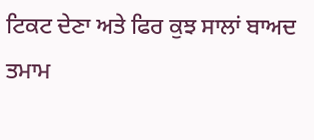ਟਿਕਟ ਦੇਣਾ ਅਤੇ ਫਿਰ ਕੁਝ ਸਾਲਾਂ ਬਾਅਦ ਤਮਾਮ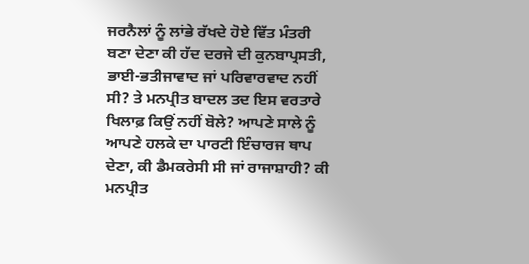ਜਰਨੈਲਾਂ ਨੂੰ ਲਾਂਭੇ ਰੱਖਦੇ ਹੋਏ ਵਿੱਤ ਮੰਤਰੀ ਬਣਾ ਦੇਣਾ ਕੀ ਹੱਦ ਦਰਜੇ ਦੀ ਕੁਨਬਾਪ੍ਰਸਤੀ, ਭਾਈ-ਭਤੀਜਾਵਾਦ ਜਾਂ ਪਰਿਵਾਰਵਾਦ ਨਹੀਂ ਸੀ? ਤੇ ਮਨਪ੍ਰੀਤ ਬਾਦਲ ਤਦ ਇਸ ਵਰਤਾਰੇ ਖਿਲਾਫ਼ ਕਿਉਂ ਨਹੀਂ ਬੋਲੇ? ਆਪਣੇ ਸਾਲੇ ਨੂੰ ਆਪਣੇ ਹਲਕੇ ਦਾ ਪਾਰਟੀ ਇੰਚਾਰਜ ਥਾਪ ਦੇਣਾ, ਕੀ ਡੈਮਕਰੇਸੀ ਸੀ ਜਾਂ ਰਾਜਾਸ਼ਾਹੀ? ਕੀ ਮਨਪ੍ਰੀਤ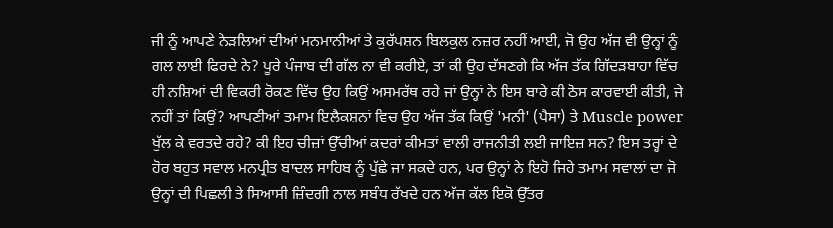ਜੀ ਨੂੰ ਆਪਣੇ ਨੇੜਲਿਆਂ ਦੀਆਂ ਮਨਮਾਨੀਆਂ ਤੇ ਕੁਰੱਪਸ਼ਨ ਬਿਲਕੁਲ ਨਜ਼ਰ ਨਹੀਂ ਆਈ, ਜੋ ਉਹ ਅੱਜ ਵੀ ਉਨ੍ਹਾਂ ਨੂੰ ਗਲ ਲਾਈ ਫਿਰਦੇ ਨੇ? ਪੂਰੇ ਪੰਜਾਬ ਦੀ ਗੱਲ ਨਾ ਵੀ ਕਰੀਏ, ਤਾਂ ਕੀ ਉਹ ਦੱਸਣਗੇ ਕਿ ਅੱਜ ਤੱਕ ਗਿੱਦੜਬਾਹਾ ਵਿੱਚ ਹੀ ਨਸ਼ਿਆਂ ਦੀ ਵਿਕਰੀ ਰੋਕਣ ਵਿੱਚ ਉਹ ਕਿਉਂ ਅਸਮਰੱਥ ਰਹੇ ਜਾਂ ਉਨ੍ਹਾਂ ਨੇ ਇਸ ਬਾਰੇ ਕੀ ਠੋਸ ਕਾਰਵਾਈ ਕੀਤੀ, ਜੇ ਨਹੀਂ ਤਾਂ ਕਿਉਂ? ਆਪਣੀਆਂ ਤਮਾਮ ਇਲੈਕਸ਼ਨਾਂ ਵਿਚ ਉਹ ਅੱਜ ਤੱਕ ਕਿਉਂ 'ਮਨੀ' (ਪੈਸਾ) ਤੇ Muscle power ਖੁੱਲ ਕੇ ਵਰਤਦੇ ਰਹੇ? ਕੀ ਇਹ ਚੀਜ਼ਾਂ ਉੱਚੀਆਂ ਕਦਰਾਂ ਕੀਮਤਾਂ ਵਾਲੀ ਰਾਜਨੀਤੀ ਲਈ ਜਾਇਜ਼ ਸਨ? ਇਸ ਤਰ੍ਹਾਂ ਦੇ ਹੋਰ ਬਹੁਤ ਸਵਾਲ ਮਨਪ੍ਰੀਤ ਬਾਦਲ ਸਾਹਿਬ ਨੂੰ ਪੁੱਛੇ ਜਾ ਸਕਦੇ ਹਨ, ਪਰ ਉਨ੍ਹਾਂ ਨੇ ਇਹੋ ਜਿਹੇ ਤਮਾਮ ਸਵਾਲਾਂ ਦਾ ਜੋ ਉਨ੍ਹਾਂ ਦੀ ਪਿਛਲੀ ਤੇ ਸਿਆਸੀ ਜ਼ਿੰਦਗੀ ਨਾਲ ਸਬੰਧ ਰੱਖਦੇ ਹਨ ਅੱਜ ਕੱਲ ਇਕੋ ਉੱਤਰ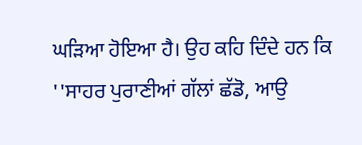ਘੜਿਆ ਹੋਇਆ ਹੈ। ਉਹ ਕਹਿ ਦਿੰਦੇ ਹਨ ਕਿ ''ਸਾਹਰ ਪੁਰਾਣੀਆਂ ਗੱਲਾਂ ਛੱਡੋ, ਆਉ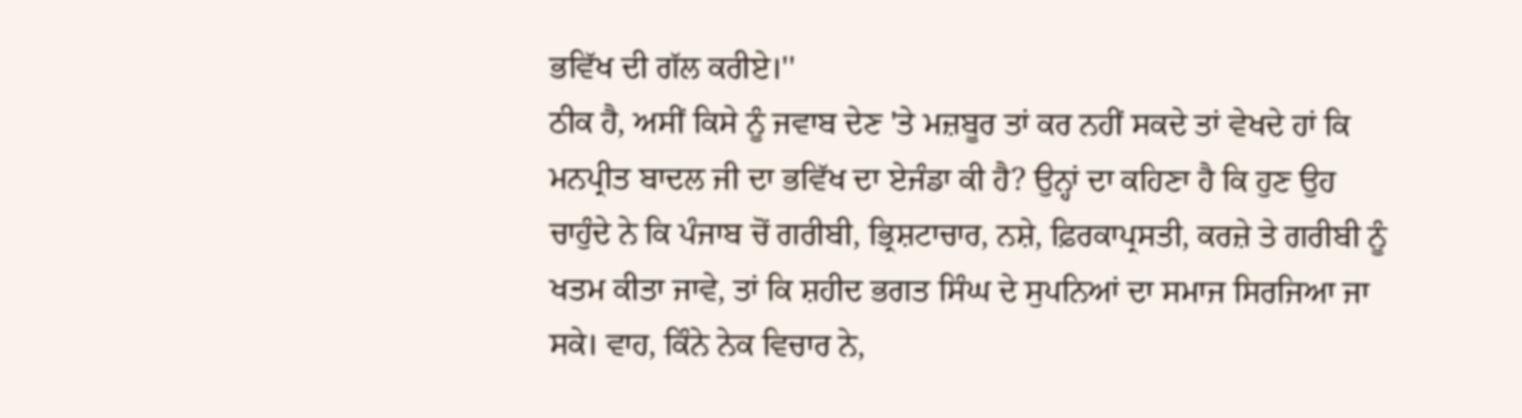ਭਵਿੱਖ ਦੀ ਗੱਲ ਕਰੀਏ।''
ਠੀਕ ਹੈ, ਅਸੀਂ ਕਿਸੇ ਨੂੰ ਜਵਾਬ ਦੇਣ 'ਤੇ ਮਜ਼ਬੂਰ ਤਾਂ ਕਰ ਨਹੀਂ ਸਕਦੇ ਤਾਂ ਵੇਖਦੇ ਹਾਂ ਕਿ ਮਨਪ੍ਰੀਤ ਬਾਦਲ ਜੀ ਦਾ ਭਵਿੱਖ ਦਾ ਏਜੰਡਾ ਕੀ ਹੈ? ਉਨ੍ਹਾਂ ਦਾ ਕਹਿਣਾ ਹੈ ਕਿ ਹੁਣ ਉਹ ਚਾਹੁੰਦੇ ਨੇ ਕਿ ਪੰਜਾਬ ਚੋਂ ਗਰੀਬੀ, ਭ੍ਰਿਸ਼ਟਾਚਾਰ, ਨਸ਼ੇ, ਫ਼ਿਰਕਾਪ੍ਰਸਤੀ, ਕਰਜ਼ੇ ਤੇ ਗਰੀਬੀ ਨੂੰ ਖਤਮ ਕੀਤਾ ਜਾਵੇ, ਤਾਂ ਕਿ ਸ਼ਹੀਦ ਭਗਤ ਸਿੰਘ ਦੇ ਸੁਪਨਿਆਂ ਦਾ ਸਮਾਜ ਸਿਰਜਿਆ ਜਾ ਸਕੇ। ਵਾਹ, ਕਿੰਨੇ ਨੇਕ ਵਿਚਾਰ ਨੇ,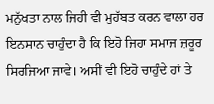ਮਨੁੱਖਤਾ ਨਾਲ ਜਿਹੀ ਵੀ ਮੁਹੱਬਤ ਕਰਨ ਵਾਲਾ ਹਰ ਇਨਸਾਨ ਚਾਹੁੰਦਾ ਹੈ ਕਿ ਇਹੋ ਜਿਹਾ ਸਮਾਜ ਜ਼ਰੂਰ ਸਿਰਜਿਆ ਜਾਵੇ। ਅਸੀਂ ਵੀ ਇਹੋ ਚਾਹੁੰਦੇ ਹਾਂ ਤੇ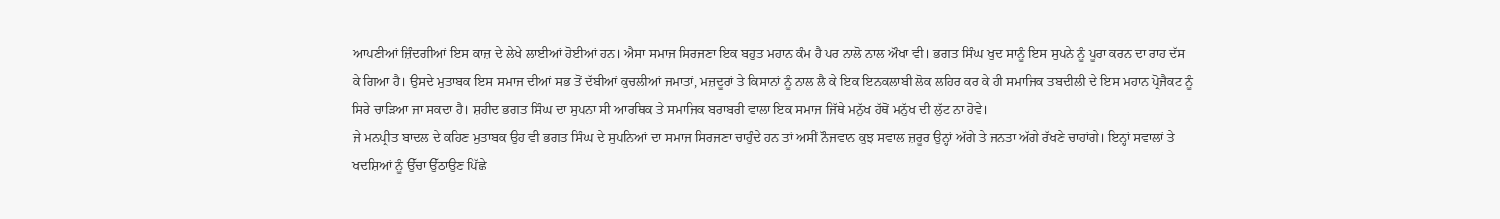ਆਪਣੀਆਂ ਜ਼ਿੰਦਗੀਆਂ ਇਸ ਕਾਜ਼ ਦੇ ਲੇਖੇ ਲਾਈਆਂ ਹੋਈਆਂ ਹਨ। ਐਸਾ ਸਮਾਜ ਸਿਰਜਣਾ ਇਕ ਬਹੁਤ ਮਹਾਨ ਕੰਮ ਹੈ ਪਰ ਨਾਲੋ ਨਾਲ ਔਖਾ ਵੀ। ਭਗਤ ਸਿੰਘ ਖੁਦ ਸਾਨੂੰ ਇਸ ਸੁਪਨੇ ਨੂੰ ਪੂਰਾ ਕਰਨ ਦਾ ਰਾਹ ਦੱਸ ਕੇ ਗਿਆ ਹੈ। ਉਸਦੇ ਮੁਤਾਬਕ ਇਸ ਸਮਾਜ ਦੀਆਂ ਸਭ ਤੋਂ ਦੱਬੀਆਂ ਕੁਚਲੀਆਂ ਜਮਾਤਾਂ, ਮਜ਼ਦੂਰਾਂ ਤੇ ਕਿਸਾਨਾਂ ਨੂੰ ਨਾਲ ਲੈ ਕੇ ਇਕ ਇਨਕਲਾਬੀ ਲੋਕ ਲਹਿਰ ਕਰ ਕੇ ਹੀ ਸਮਾਜਿਕ ਤਬਦੀਲੀ ਦੇ ਇਸ ਮਹਾਨ ਪ੍ਰੋਜੈਕਟ ਨੂੰ ਸਿਰੇ ਚਾੜਿਆ ਜਾ ਸਕਦਾ ਹੈ। ਸ਼ਹੀਦ ਭਗਤ ਸਿੰਘ ਦਾ ਸੁਪਨਾ ਸੀ ਆਰਥਿਕ ਤੇ ਸਮਾਜਿਕ ਬਰਾਬਰੀ ਵਾਲਾ ਇਕ ਸਮਾਜ ਜਿੱਥੇ ਮਨੁੱਖ ਹੱਥੋਂ ਮਨੁੱਖ ਦੀ ਲੁੱਟ ਨਾ ਹੋਵੇ।
ਜੇ ਮਨਪ੍ਰੀਤ ਬਾਦਲ ਦੇ ਕਹਿਣ ਮੁਤਾਬਕ ਉਹ ਵੀ ਭਗਤ ਸਿੰਘ ਦੇ ਸੁਪਨਿਆਂ ਦਾ ਸਮਾਜ ਸਿਰਜਣਾ ਚਾਹੁੰਦੇ ਹਨ ਤਾਂ ਅਸੀਂ ਨੌਜਵਾਨ ਕੁਝ ਸਵਾਲ ਜ਼ਰੂਰ ਉਨ੍ਹਾਂ ਅੱਗੇ ਤੇ ਜਨਤਾ ਅੱਗੇ ਰੱਖਣੇ ਚਾਹਾਂਗੇ। ਇਨ੍ਹਾਂ ਸਵਾਲਾਂ ਤੇ ਖਦਸ਼ਿਆਂ ਨੂੰ ਉੱਚਾ ਉੱਠਾਉਣ ਪਿੱਛੇ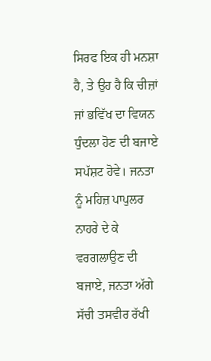ਸਿਰਫ ਇਕ ਹੀ ਮਨਸ਼ਾ ਹੈ, ਤੇ ਉਹ ਹੈ ਕਿ ਚੀਜ਼ਾਂ ਜਾਂ ਭਵਿੱਖ ਦਾ ਵਿਯਨ ਧੁੰਦਲਾ ਹੋਣ ਦੀ ਬਜਾਏ ਸਪੱਸ਼ਟ ਹੋਵੇ। ਜਨਤਾ ਨੂੰ ਮਹਿਜ਼ ਪਾਪੁਲਰ ਨਾਹਰੇ ਦੇ ਕੇ ਵਰਗਲਾਉਣ ਦੀ ਬਜਾਏ, ਜਨਤਾ ਅੱਗੇ ਸੱਚੀ ਤਸਵੀਰ ਰੱਖੀ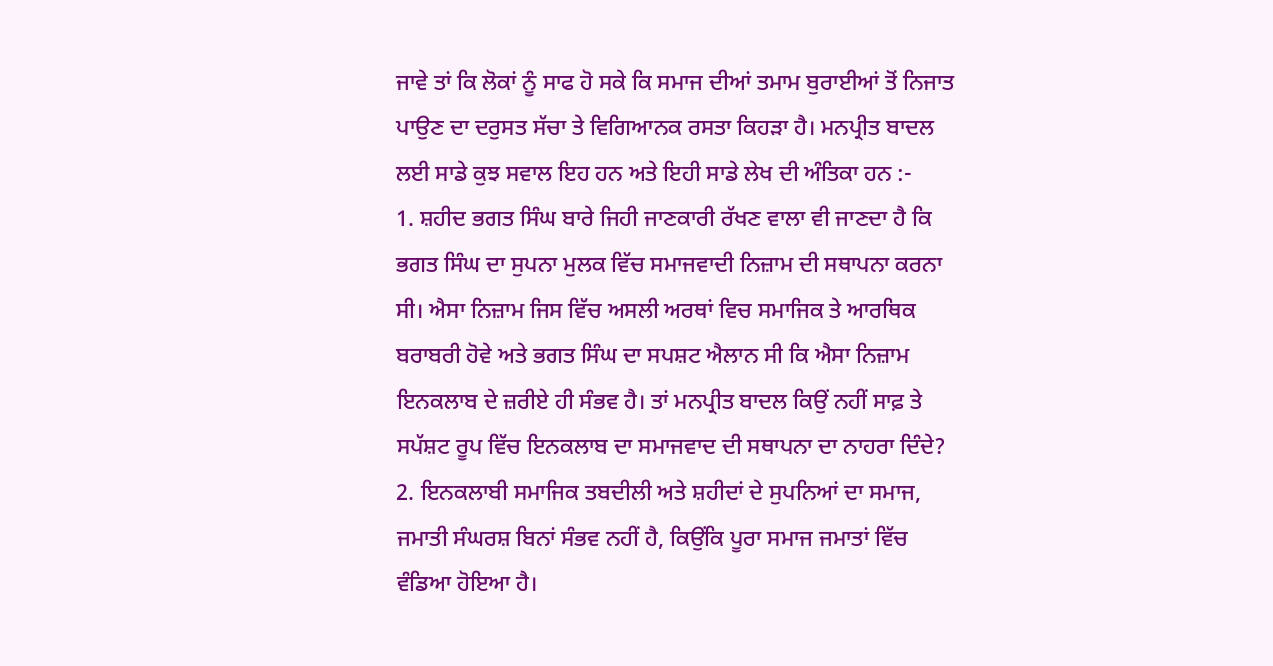ਜਾਵੇ ਤਾਂ ਕਿ ਲੋਕਾਂ ਨੂੰ ਸਾਫ ਹੋ ਸਕੇ ਕਿ ਸਮਾਜ ਦੀਆਂ ਤਮਾਮ ਬੁਰਾਈਆਂ ਤੋਂ ਨਿਜਾਤ ਪਾਉਣ ਦਾ ਦਰੁਸਤ ਸੱਚਾ ਤੇ ਵਿਗਿਆਨਕ ਰਸਤਾ ਕਿਹੜਾ ਹੈ। ਮਨਪ੍ਰੀਤ ਬਾਦਲ ਲਈ ਸਾਡੇ ਕੁਝ ਸਵਾਲ ਇਹ ਹਨ ਅਤੇ ਇਹੀ ਸਾਡੇ ਲੇਖ ਦੀ ਅੰਤਿਕਾ ਹਨ :-
1. ਸ਼ਹੀਦ ਭਗਤ ਸਿੰਘ ਬਾਰੇ ਜਿਹੀ ਜਾਣਕਾਰੀ ਰੱਖਣ ਵਾਲਾ ਵੀ ਜਾਣਦਾ ਹੈ ਕਿ ਭਗਤ ਸਿੰਘ ਦਾ ਸੁਪਨਾ ਮੁਲਕ ਵਿੱਚ ਸਮਾਜਵਾਦੀ ਨਿਜ਼ਾਮ ਦੀ ਸਥਾਪਨਾ ਕਰਨਾ ਸੀ। ਐਸਾ ਨਿਜ਼ਾਮ ਜਿਸ ਵਿੱਚ ਅਸਲੀ ਅਰਥਾਂ ਵਿਚ ਸਮਾਜਿਕ ਤੇ ਆਰਥਿਕ ਬਰਾਬਰੀ ਹੋਵੇ ਅਤੇ ਭਗਤ ਸਿੰਘ ਦਾ ਸਪਸ਼ਟ ਐਲਾਨ ਸੀ ਕਿ ਐਸਾ ਨਿਜ਼ਾਮ ਇਨਕਲਾਬ ਦੇ ਜ਼ਰੀਏ ਹੀ ਸੰਭਵ ਹੈ। ਤਾਂ ਮਨਪ੍ਰੀਤ ਬਾਦਲ ਕਿਉਂ ਨਹੀਂ ਸਾਫ਼ ਤੇ ਸਪੱਸ਼ਟ ਰੂਪ ਵਿੱਚ ਇਨਕਲਾਬ ਦਾ ਸਮਾਜਵਾਦ ਦੀ ਸਥਾਪਨਾ ਦਾ ਨਾਹਰਾ ਦਿੰਦੇ?
2. ਇਨਕਲਾਬੀ ਸਮਾਜਿਕ ਤਬਦੀਲੀ ਅਤੇ ਸ਼ਹੀਦਾਂ ਦੇ ਸੁਪਨਿਆਂ ਦਾ ਸਮਾਜ, ਜਮਾਤੀ ਸੰਘਰਸ਼ ਬਿਨਾਂ ਸੰਭਵ ਨਹੀਂ ਹੈ, ਕਿਉਂਕਿ ਪੂਰਾ ਸਮਾਜ ਜਮਾਤਾਂ ਵਿੱਚ ਵੰਡਿਆ ਹੋਇਆ ਹੈ।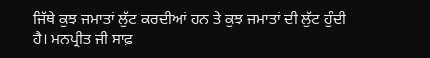ਜਿੱਥੇ ਕੁਝ ਜਮਾਤਾਂ ਲੁੱਟ ਕਰਦੀਆਂ ਹਨ ਤੇ ਕੁਝ ਜਮਾਤਾਂ ਦੀ ਲੁੱਟ ਹੁੰਦੀ ਹੈ। ਮਨਪ੍ਰੀਤ ਜੀ ਸਾਫ਼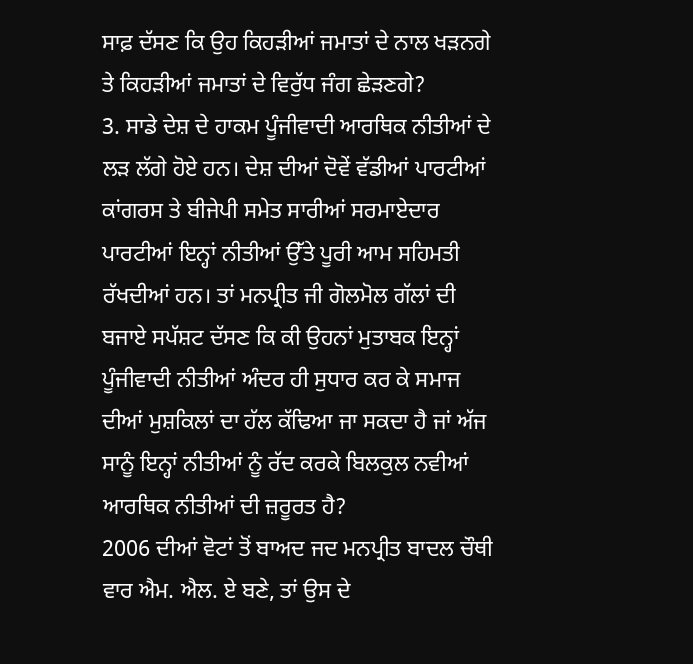ਸਾਫ਼ ਦੱਸਣ ਕਿ ਉਹ ਕਿਹੜੀਆਂ ਜਮਾਤਾਂ ਦੇ ਨਾਲ ਖੜਨਗੇ ਤੇ ਕਿਹੜੀਆਂ ਜਮਾਤਾਂ ਦੇ ਵਿਰੁੱਧ ਜੰਗ ਛੇੜਣਗੇ?
3. ਸਾਡੇ ਦੇਸ਼ ਦੇ ਹਾਕਮ ਪੂੰਜੀਵਾਦੀ ਆਰਥਿਕ ਨੀਤੀਆਂ ਦੇ ਲੜ ਲੱਗੇ ਹੋਏ ਹਨ। ਦੇਸ਼ ਦੀਆਂ ਦੋਵੇਂ ਵੱਡੀਆਂ ਪਾਰਟੀਆਂ ਕਾਂਗਰਸ ਤੇ ਬੀਜੇਪੀ ਸਮੇਤ ਸਾਰੀਆਂ ਸਰਮਾਏਦਾਰ ਪਾਰਟੀਆਂ ਇਨ੍ਹਾਂ ਨੀਤੀਆਂ ਉੱਤੇ ਪੂਰੀ ਆਮ ਸਹਿਮਤੀ ਰੱਖਦੀਆਂ ਹਨ। ਤਾਂ ਮਨਪ੍ਰੀਤ ਜੀ ਗੋਲਮੋਲ ਗੱਲਾਂ ਦੀ ਬਜਾਏ ਸਪੱਸ਼ਟ ਦੱਸਣ ਕਿ ਕੀ ਉਹਨਾਂ ਮੁਤਾਬਕ ਇਨ੍ਹਾਂ ਪੂੰਜੀਵਾਦੀ ਨੀਤੀਆਂ ਅੰਦਰ ਹੀ ਸੁਧਾਰ ਕਰ ਕੇ ਸਮਾਜ ਦੀਆਂ ਮੁਸ਼ਕਿਲਾਂ ਦਾ ਹੱਲ ਕੱਢਿਆ ਜਾ ਸਕਦਾ ਹੈ ਜਾਂ ਅੱਜ ਸਾਨੂੰ ਇਨ੍ਹਾਂ ਨੀਤੀਆਂ ਨੂੰ ਰੱਦ ਕਰਕੇ ਬਿਲਕੁਲ ਨਵੀਆਂ ਆਰਥਿਕ ਨੀਤੀਆਂ ਦੀ ਜ਼ਰੂਰਤ ਹੈ?
2006 ਦੀਆਂ ਵੋਟਾਂ ਤੋਂ ਬਾਅਦ ਜਦ ਮਨਪ੍ਰੀਤ ਬਾਦਲ ਚੌਥੀ ਵਾਰ ਐਮ. ਐਲ. ਏ ਬਣੇ, ਤਾਂ ਉਸ ਦੇ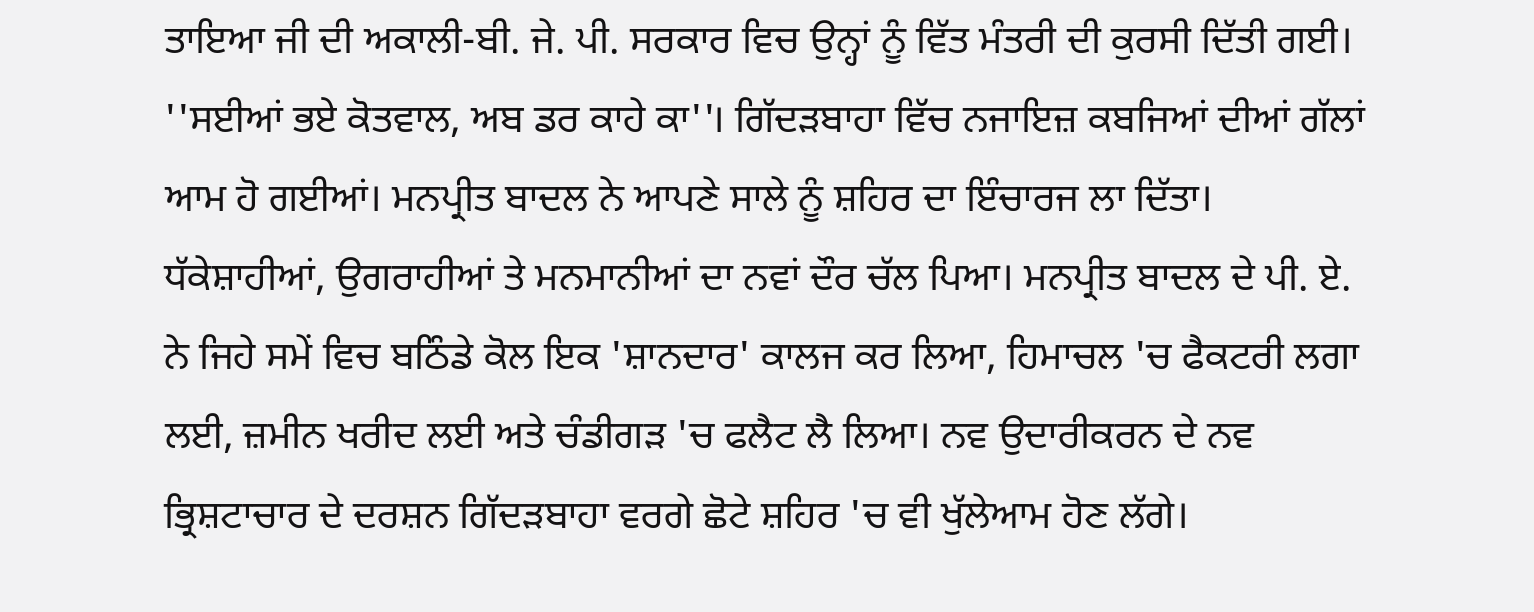ਤਾਇਆ ਜੀ ਦੀ ਅਕਾਲੀ-ਬੀ. ਜੇ. ਪੀ. ਸਰਕਾਰ ਵਿਚ ਉਨ੍ਹਾਂ ਨੂੰ ਵਿੱਤ ਮੰਤਰੀ ਦੀ ਕੁਰਸੀ ਦਿੱਤੀ ਗਈ। ''ਸਈਆਂ ਭਏ ਕੋਤਵਾਲ, ਅਬ ਡਰ ਕਾਹੇ ਕਾ''। ਗਿੱਦੜਬਾਹਾ ਵਿੱਚ ਨਜਾਇਜ਼ ਕਬਜਿਆਂ ਦੀਆਂ ਗੱਲਾਂ ਆਮ ਹੋ ਗਈਆਂ। ਮਨਪ੍ਰੀਤ ਬਾਦਲ ਨੇ ਆਪਣੇ ਸਾਲੇ ਨੂੰ ਸ਼ਹਿਰ ਦਾ ਇੰਚਾਰਜ ਲਾ ਦਿੱਤਾ। ਧੱਕੇਸ਼ਾਹੀਆਂ, ਉਗਰਾਹੀਆਂ ਤੇ ਮਨਮਾਨੀਆਂ ਦਾ ਨਵਾਂ ਦੌਰ ਚੱਲ ਪਿਆ। ਮਨਪ੍ਰੀਤ ਬਾਦਲ ਦੇ ਪੀ. ਏ. ਨੇ ਜਿਹੇ ਸਮੇਂ ਵਿਚ ਬਠਿੰਡੇ ਕੋਲ ਇਕ 'ਸ਼ਾਨਦਾਰ' ਕਾਲਜ ਕਰ ਲਿਆ, ਹਿਮਾਚਲ 'ਚ ਫੈਕਟਰੀ ਲਗਾ ਲਈ, ਜ਼ਮੀਨ ਖਰੀਦ ਲਈ ਅਤੇ ਚੰਡੀਗੜ 'ਚ ਫਲੈਟ ਲੈ ਲਿਆ। ਨਵ ਉਦਾਰੀਕਰਨ ਦੇ ਨਵ ਭ੍ਰਿਸ਼ਟਾਚਾਰ ਦੇ ਦਰਸ਼ਨ ਗਿੱਦੜਬਾਹਾ ਵਰਗੇ ਛੋਟੇ ਸ਼ਹਿਰ 'ਚ ਵੀ ਖੁੱਲੇਆਮ ਹੋਣ ਲੱਗੇ।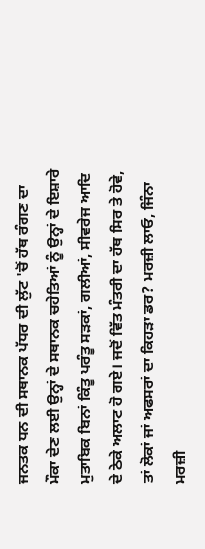ਜਨਤਕ ਧਨ ਦੀ ਸਥਾਨਕ ਪੱਧਰ ਦੀ ਲੁੱਟ 'ਚੋਂ ਹੱਥ ਰੰਗਣ ਦਾ ਮੌਕਾ ਦੇਣ ਲਈ ਉਨ੍ਹਾਂ ਦੇ ਸਥਾਨਕ ਚਹੇਤਿਆਂ ਨੂੰ ਉਨ੍ਹਾਂ ਦੇ ਇਸ਼ਾਰੇ ਮੁਤਾਬਿਕ ਬਿਨਾਂ ਕਿੰਤੂ ਪਰੰਤੂ ਸੜਕਾਂ, ਗਲੀਆਂ, ਸੀਵਰੇਜ ਆਦਿ ਦੇ ਠੇਕੇ ਅਲਾਟ ਹੋ ਗਏ। ਜਦੋਂ ਵਿੱਤ ਮੰਤਰੀ ਦਾ ਹੱਥ ਸਿਰ ਤੇ ਹੋਵੇ, ਤਾਂ ਲੋਕਾਂ ਜਾਂ ਅਫਸਰਾਂ ਦਾ ਕਿਹੜਾ ਡਰ? ਮਰਜ਼ੀ ਲਾਓ, ਜਿੰਨਾ ਮਰਜ਼ੀ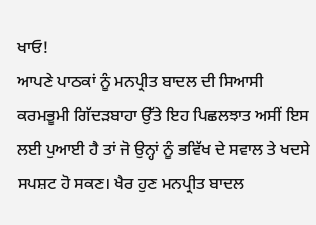ਖਾਓ!
ਆਪਣੇ ਪਾਠਕਾਂ ਨੂੰ ਮਨਪ੍ਰੀਤ ਬਾਦਲ ਦੀ ਸਿਆਸੀ ਕਰਮਭੂਮੀ ਗਿੱਦੜਬਾਹਾ ਉੱਤੇ ਇਹ ਪਿਛਲਝਾਤ ਅਸੀਂ ਇਸ ਲਈ ਪੁਆਈ ਹੈ ਤਾਂ ਜੋ ਉਨ੍ਹਾਂ ਨੂੰ ਭਵਿੱਖ ਦੇ ਸਵਾਲ ਤੇ ਖਦਸੇ ਸਪਸ਼ਟ ਹੋ ਸਕਣ। ਖੈਰ ਹੁਣ ਮਨਪ੍ਰੀਤ ਬਾਦਲ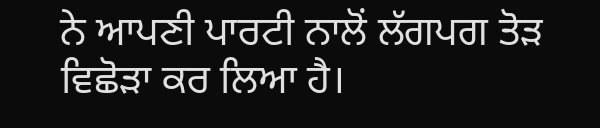ਨੇ ਆਪਣੀ ਪਾਰਟੀ ਨਾਲੋਂ ਲੱਗਪਗ ਤੋੜ ਵਿਛੋੜਾ ਕਰ ਲਿਆ ਹੈ।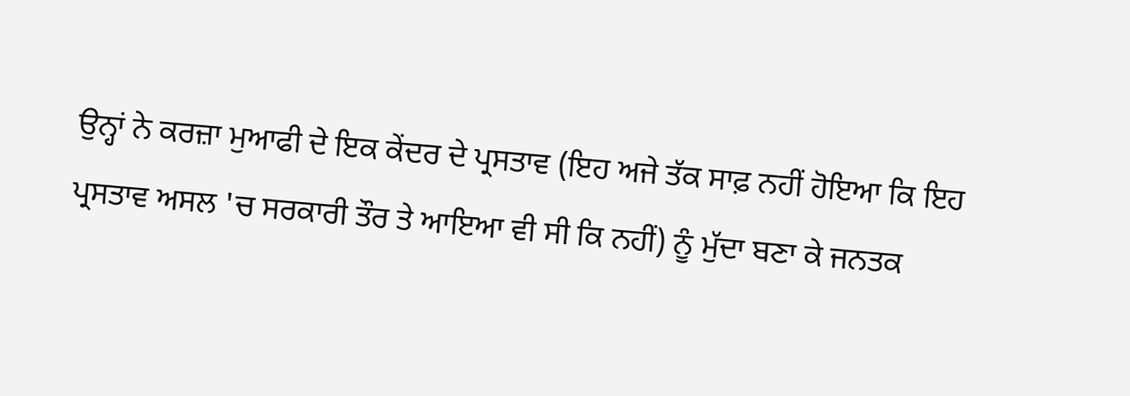ਉਨ੍ਹਾਂ ਨੇ ਕਰਜ਼ਾ ਮੁਆਫੀ ਦੇ ਇਕ ਕੇਂਦਰ ਦੇ ਪ੍ਰਸਤਾਵ (ਇਹ ਅਜੇ ਤੱਕ ਸਾਫ਼ ਨਹੀਂ ਹੋਇਆ ਕਿ ਇਹ ਪ੍ਰਸਤਾਵ ਅਸਲ 'ਚ ਸਰਕਾਰੀ ਤੌਰ ਤੇ ਆਇਆ ਵੀ ਸੀ ਕਿ ਨਹੀਂ) ਨੂੰ ਮੁੱਦਾ ਬਣਾ ਕੇ ਜਨਤਕ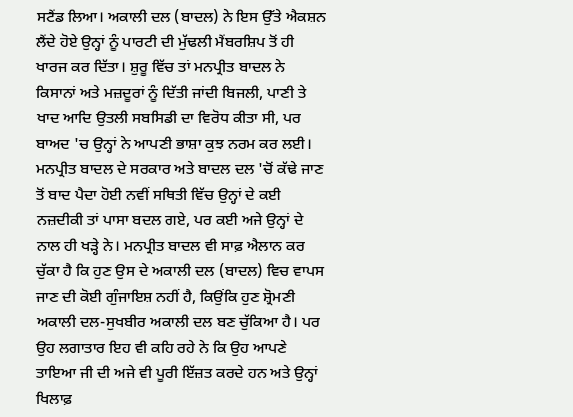ਸਟੈਂਡ ਲਿਆ। ਅਕਾਲੀ ਦਲ (ਬਾਦਲ) ਨੇ ਇਸ ਉੱਤੇ ਐਕਸ਼ਨ ਲੈਂਦੇ ਹੋਏ ਉਨ੍ਹਾਂ ਨੂੰ ਪਾਰਟੀ ਦੀ ਮੁੱਢਲੀ ਮੈਂਬਰਸ਼ਿਪ ਤੋਂ ਹੀ ਖਾਰਜ ਕਰ ਦਿੱਤਾ। ਸ਼ੁਰੂ ਵਿੱਚ ਤਾਂ ਮਨਪ੍ਰੀਤ ਬਾਦਲ ਨੇ ਕਿਸਾਨਾਂ ਅਤੇ ਮਜ਼ਦੂਰਾਂ ਨੂੰ ਦਿੱਤੀ ਜਾਂਦੀ ਬਿਜਲੀ, ਪਾਣੀ ਤੇ ਖਾਦ ਆਦਿ ਉਤਲੀ ਸਬਸਿਡੀ ਦਾ ਵਿਰੋਧ ਕੀਤਾ ਸੀ, ਪਰ ਬਾਅਦ 'ਚ ਉਨ੍ਹਾਂ ਨੇ ਆਪਣੀ ਭਾਸ਼ਾ ਕੁਝ ਨਰਮ ਕਰ ਲਈ। ਮਨਪ੍ਰੀਤ ਬਾਦਲ ਦੇ ਸਰਕਾਰ ਅਤੇ ਬਾਦਲ ਦਲ 'ਚੋਂ ਕੱਢੇ ਜਾਣ ਤੋਂ ਬਾਦ ਪੈਦਾ ਹੋਈ ਨਵੀਂ ਸਥਿਤੀ ਵਿੱਚ ਉਨ੍ਹਾਂ ਦੇ ਕਈ ਨਜ਼ਦੀਕੀ ਤਾਂ ਪਾਸਾ ਬਦਲ ਗਏ, ਪਰ ਕਈ ਅਜੇ ਉਨ੍ਹਾਂ ਦੇ ਨਾਲ ਹੀ ਖੜ੍ਹੇ ਨੇ। ਮਨਪ੍ਰੀਤ ਬਾਦਲ ਵੀ ਸਾਫ਼ ਐਲਾਨ ਕਰ ਚੁੱਕਾ ਹੈ ਕਿ ਹੁਣ ਉਸ ਦੇ ਅਕਾਲੀ ਦਲ (ਬਾਦਲ) ਵਿਚ ਵਾਪਸ ਜਾਣ ਦੀ ਕੋਈ ਗੁੰਜਾਇਸ਼ ਨਹੀਂ ਹੈ, ਕਿਉਂਕਿ ਹੁਣ ਸ਼੍ਰੋਮਣੀ ਅਕਾਲੀ ਦਲ-ਸੁਖਬੀਰ ਅਕਾਲੀ ਦਲ ਬਣ ਚੁੱਕਿਆ ਹੈ। ਪਰ ਉਹ ਲਗਾਤਾਰ ਇਹ ਵੀ ਕਹਿ ਰਹੇ ਨੇ ਕਿ ਉਹ ਆਪਣੇ ਤਾਇਆ ਜੀ ਦੀ ਅਜੇ ਵੀ ਪੂਰੀ ਇੱਜ਼ਤ ਕਰਦੇ ਹਨ ਅਤੇ ਉਨ੍ਹਾਂ ਖਿਲਾਫ਼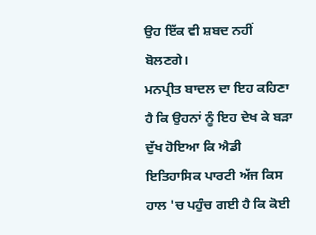ਉਹ ਇੱਕ ਵੀ ਸ਼ਬਦ ਨਹੀਂ ਬੋਲਣਗੇ।
ਮਨਪ੍ਰੀਤ ਬਾਦਲ ਦਾ ਇਹ ਕਹਿਣਾ ਹੈ ਕਿ ਉਹਨਾਂ ਨੂੰ ਇਹ ਦੇਖ ਕੇ ਬੜਾ ਦੁੱਖ ਹੋਇਆ ਕਿ ਐਡੀ ਇਤਿਹਾਸਿਕ ਪਾਰਟੀ ਅੱਜ ਕਿਸ ਹਾਲ 'ਚ ਪਹੁੰਚ ਗਈ ਹੈ ਕਿ ਕੋਈ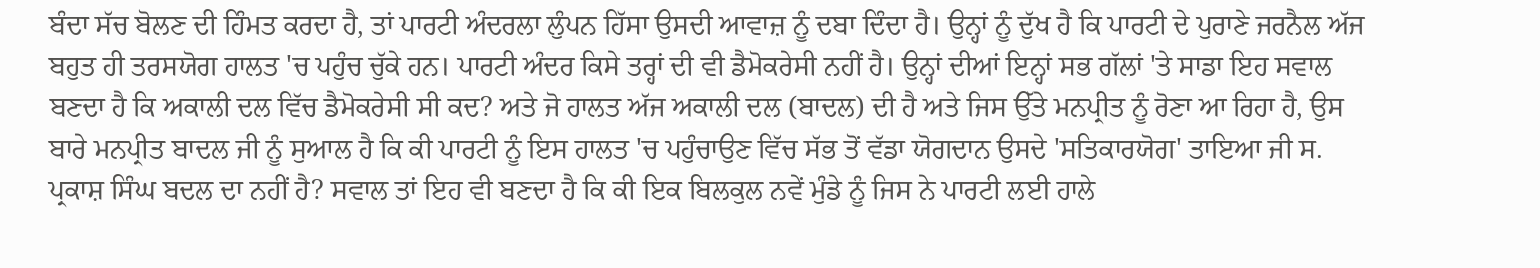ਬੰਦਾ ਸੱਚ ਬੋਲਣ ਦੀ ਹਿੰਮਤ ਕਰਦਾ ਹੈ, ਤਾਂ ਪਾਰਟੀ ਅੰਦਰਲਾ ਲੁੰਪਨ ਹਿੱਸਾ ਉਸਦੀ ਆਵਾਜ਼ ਨੂੰ ਦਬਾ ਦਿੰਦਾ ਹੈ। ਉਨ੍ਹਾਂ ਨੂੰ ਦੁੱਖ ਹੈ ਕਿ ਪਾਰਟੀ ਦੇ ਪੁਰਾਣੇ ਜਰਨੈਲ ਅੱਜ ਬਹੁਤ ਹੀ ਤਰਸਯੋਗ ਹਾਲਤ 'ਚ ਪਹੁੰਚ ਚੁੱਕੇ ਹਨ। ਪਾਰਟੀ ਅੰਦਰ ਕਿਸੇ ਤਰ੍ਹਾਂ ਦੀ ਵੀ ਡੈਮੋਕਰੇਸੀ ਨਹੀਂ ਹੈ। ਉਨ੍ਹਾਂ ਦੀਆਂ ਇਨ੍ਹਾਂ ਸਭ ਗੱਲਾਂ 'ਤੇ ਸਾਡਾ ਇਹ ਸਵਾਲ ਬਣਦਾ ਹੈ ਕਿ ਅਕਾਲੀ ਦਲ ਵਿੱਚ ਡੈਮੋਕਰੇਸੀ ਸੀ ਕਦ? ਅਤੇ ਜੋ ਹਾਲਤ ਅੱਜ ਅਕਾਲੀ ਦਲ (ਬਾਦਲ) ਦੀ ਹੈ ਅਤੇ ਜਿਸ ਉੱਤੇ ਮਨਪ੍ਰੀਤ ਨੂੰ ਰੋਣਾ ਆ ਰਿਹਾ ਹੈ, ਉਸ ਬਾਰੇ ਮਨਪ੍ਰੀਤ ਬਾਦਲ ਜੀ ਨੂੰ ਸੁਆਲ ਹੈ ਕਿ ਕੀ ਪਾਰਟੀ ਨੂੰ ਇਸ ਹਾਲਤ 'ਚ ਪਹੁੰਚਾਉਣ ਵਿੱਚ ਸੱਭ ਤੋਂ ਵੱਡਾ ਯੋਗਦਾਨ ਉਸਦੇ 'ਸਤਿਕਾਰਯੋਗ' ਤਾਇਆ ਜੀ ਸ. ਪ੍ਰਕਾਸ਼ ਸਿੰਘ ਬਦਲ ਦਾ ਨਹੀਂ ਹੈ? ਸਵਾਲ ਤਾਂ ਇਹ ਵੀ ਬਣਦਾ ਹੈ ਕਿ ਕੀ ਇਕ ਬਿਲਕੁਲ ਨਵੇਂ ਮੁੰਡੇ ਨੂੰ ਜਿਸ ਨੇ ਪਾਰਟੀ ਲਈ ਹਾਲੇ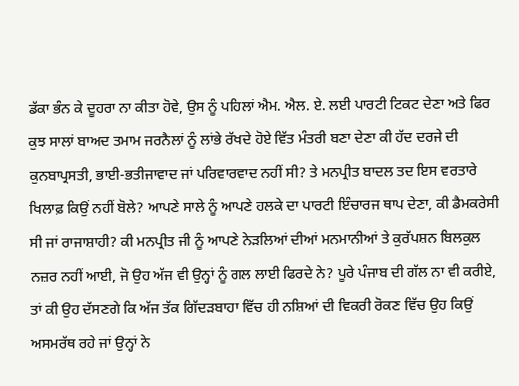ਡੱਕਾ ਭੰਨ ਕੇ ਦੂਹਰਾ ਨਾ ਕੀਤਾ ਹੋਵੇ, ਉਸ ਨੂੰ ਪਹਿਲਾਂ ਐਮ. ਐਲ. ਏ. ਲਈ ਪਾਰਟੀ ਟਿਕਟ ਦੇਣਾ ਅਤੇ ਫਿਰ ਕੁਝ ਸਾਲਾਂ ਬਾਅਦ ਤਮਾਮ ਜਰਨੈਲਾਂ ਨੂੰ ਲਾਂਭੇ ਰੱਖਦੇ ਹੋਏ ਵਿੱਤ ਮੰਤਰੀ ਬਣਾ ਦੇਣਾ ਕੀ ਹੱਦ ਦਰਜੇ ਦੀ ਕੁਨਬਾਪ੍ਰਸਤੀ, ਭਾਈ-ਭਤੀਜਾਵਾਦ ਜਾਂ ਪਰਿਵਾਰਵਾਦ ਨਹੀਂ ਸੀ? ਤੇ ਮਨਪ੍ਰੀਤ ਬਾਦਲ ਤਦ ਇਸ ਵਰਤਾਰੇ ਖਿਲਾਫ਼ ਕਿਉਂ ਨਹੀਂ ਬੋਲੇ? ਆਪਣੇ ਸਾਲੇ ਨੂੰ ਆਪਣੇ ਹਲਕੇ ਦਾ ਪਾਰਟੀ ਇੰਚਾਰਜ ਥਾਪ ਦੇਣਾ, ਕੀ ਡੈਮਕਰੇਸੀ ਸੀ ਜਾਂ ਰਾਜਾਸ਼ਾਹੀ? ਕੀ ਮਨਪ੍ਰੀਤ ਜੀ ਨੂੰ ਆਪਣੇ ਨੇੜਲਿਆਂ ਦੀਆਂ ਮਨਮਾਨੀਆਂ ਤੇ ਕੁਰੱਪਸ਼ਨ ਬਿਲਕੁਲ ਨਜ਼ਰ ਨਹੀਂ ਆਈ, ਜੋ ਉਹ ਅੱਜ ਵੀ ਉਨ੍ਹਾਂ ਨੂੰ ਗਲ ਲਾਈ ਫਿਰਦੇ ਨੇ? ਪੂਰੇ ਪੰਜਾਬ ਦੀ ਗੱਲ ਨਾ ਵੀ ਕਰੀਏ, ਤਾਂ ਕੀ ਉਹ ਦੱਸਣਗੇ ਕਿ ਅੱਜ ਤੱਕ ਗਿੱਦੜਬਾਹਾ ਵਿੱਚ ਹੀ ਨਸ਼ਿਆਂ ਦੀ ਵਿਕਰੀ ਰੋਕਣ ਵਿੱਚ ਉਹ ਕਿਉਂ ਅਸਮਰੱਥ ਰਹੇ ਜਾਂ ਉਨ੍ਹਾਂ ਨੇ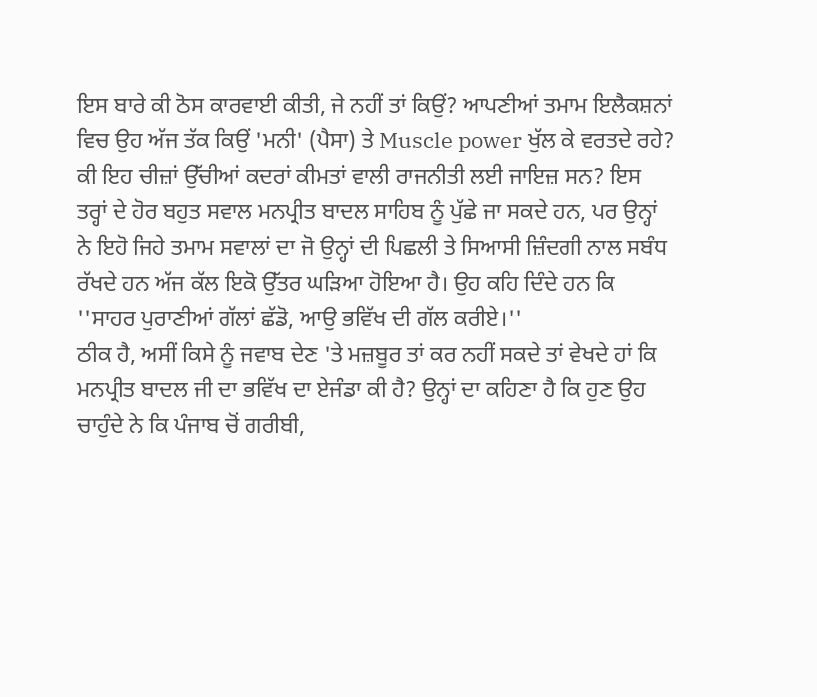ਇਸ ਬਾਰੇ ਕੀ ਠੋਸ ਕਾਰਵਾਈ ਕੀਤੀ, ਜੇ ਨਹੀਂ ਤਾਂ ਕਿਉਂ? ਆਪਣੀਆਂ ਤਮਾਮ ਇਲੈਕਸ਼ਨਾਂ ਵਿਚ ਉਹ ਅੱਜ ਤੱਕ ਕਿਉਂ 'ਮਨੀ' (ਪੈਸਾ) ਤੇ Muscle power ਖੁੱਲ ਕੇ ਵਰਤਦੇ ਰਹੇ? ਕੀ ਇਹ ਚੀਜ਼ਾਂ ਉੱਚੀਆਂ ਕਦਰਾਂ ਕੀਮਤਾਂ ਵਾਲੀ ਰਾਜਨੀਤੀ ਲਈ ਜਾਇਜ਼ ਸਨ? ਇਸ ਤਰ੍ਹਾਂ ਦੇ ਹੋਰ ਬਹੁਤ ਸਵਾਲ ਮਨਪ੍ਰੀਤ ਬਾਦਲ ਸਾਹਿਬ ਨੂੰ ਪੁੱਛੇ ਜਾ ਸਕਦੇ ਹਨ, ਪਰ ਉਨ੍ਹਾਂ ਨੇ ਇਹੋ ਜਿਹੇ ਤਮਾਮ ਸਵਾਲਾਂ ਦਾ ਜੋ ਉਨ੍ਹਾਂ ਦੀ ਪਿਛਲੀ ਤੇ ਸਿਆਸੀ ਜ਼ਿੰਦਗੀ ਨਾਲ ਸਬੰਧ ਰੱਖਦੇ ਹਨ ਅੱਜ ਕੱਲ ਇਕੋ ਉੱਤਰ ਘੜਿਆ ਹੋਇਆ ਹੈ। ਉਹ ਕਹਿ ਦਿੰਦੇ ਹਨ ਕਿ ''ਸਾਹਰ ਪੁਰਾਣੀਆਂ ਗੱਲਾਂ ਛੱਡੋ, ਆਉ ਭਵਿੱਖ ਦੀ ਗੱਲ ਕਰੀਏ।''
ਠੀਕ ਹੈ, ਅਸੀਂ ਕਿਸੇ ਨੂੰ ਜਵਾਬ ਦੇਣ 'ਤੇ ਮਜ਼ਬੂਰ ਤਾਂ ਕਰ ਨਹੀਂ ਸਕਦੇ ਤਾਂ ਵੇਖਦੇ ਹਾਂ ਕਿ ਮਨਪ੍ਰੀਤ ਬਾਦਲ ਜੀ ਦਾ ਭਵਿੱਖ ਦਾ ਏਜੰਡਾ ਕੀ ਹੈ? ਉਨ੍ਹਾਂ ਦਾ ਕਹਿਣਾ ਹੈ ਕਿ ਹੁਣ ਉਹ ਚਾਹੁੰਦੇ ਨੇ ਕਿ ਪੰਜਾਬ ਚੋਂ ਗਰੀਬੀ,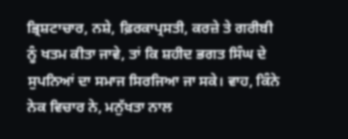ਭ੍ਰਿਸ਼ਟਾਚਾਰ, ਨਸ਼ੇ, ਫ਼ਿਰਕਾਪ੍ਰਸਤੀ, ਕਰਜ਼ੇ ਤੇ ਗਰੀਬੀ ਨੂੰ ਖਤਮ ਕੀਤਾ ਜਾਵੇ, ਤਾਂ ਕਿ ਸ਼ਹੀਦ ਭਗਤ ਸਿੰਘ ਦੇ ਸੁਪਨਿਆਂ ਦਾ ਸਮਾਜ ਸਿਰਜਿਆ ਜਾ ਸਕੇ। ਵਾਹ, ਕਿੰਨੇ ਨੇਕ ਵਿਚਾਰ ਨੇ, ਮਨੁੱਖਤਾ ਨਾਲ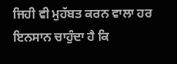ਜਿਹੀ ਵੀ ਮੁਹੱਬਤ ਕਰਨ ਵਾਲਾ ਹਰ ਇਨਸਾਨ ਚਾਹੁੰਦਾ ਹੈ ਕਿ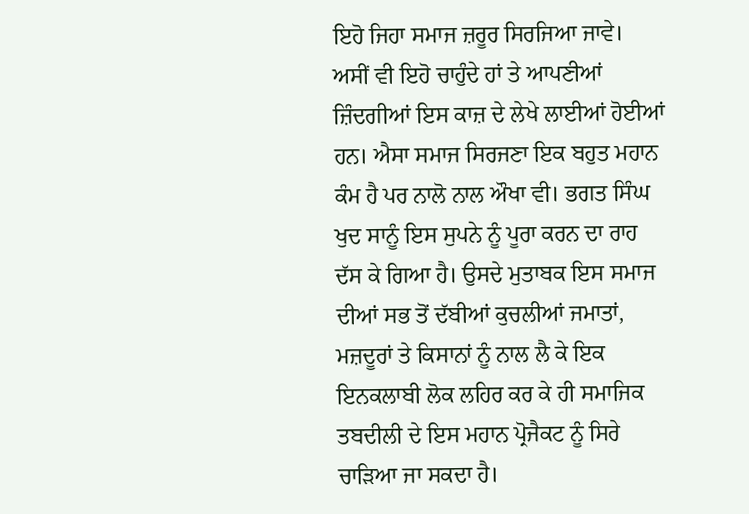ਇਹੋ ਜਿਹਾ ਸਮਾਜ ਜ਼ਰੂਰ ਸਿਰਜਿਆ ਜਾਵੇ। ਅਸੀਂ ਵੀ ਇਹੋ ਚਾਹੁੰਦੇ ਹਾਂ ਤੇ ਆਪਣੀਆਂ ਜ਼ਿੰਦਗੀਆਂ ਇਸ ਕਾਜ਼ ਦੇ ਲੇਖੇ ਲਾਈਆਂ ਹੋਈਆਂ ਹਨ। ਐਸਾ ਸਮਾਜ ਸਿਰਜਣਾ ਇਕ ਬਹੁਤ ਮਹਾਨ ਕੰਮ ਹੈ ਪਰ ਨਾਲੋ ਨਾਲ ਔਖਾ ਵੀ। ਭਗਤ ਸਿੰਘ ਖੁਦ ਸਾਨੂੰ ਇਸ ਸੁਪਨੇ ਨੂੰ ਪੂਰਾ ਕਰਨ ਦਾ ਰਾਹ ਦੱਸ ਕੇ ਗਿਆ ਹੈ। ਉਸਦੇ ਮੁਤਾਬਕ ਇਸ ਸਮਾਜ ਦੀਆਂ ਸਭ ਤੋਂ ਦੱਬੀਆਂ ਕੁਚਲੀਆਂ ਜਮਾਤਾਂ, ਮਜ਼ਦੂਰਾਂ ਤੇ ਕਿਸਾਨਾਂ ਨੂੰ ਨਾਲ ਲੈ ਕੇ ਇਕ ਇਨਕਲਾਬੀ ਲੋਕ ਲਹਿਰ ਕਰ ਕੇ ਹੀ ਸਮਾਜਿਕ ਤਬਦੀਲੀ ਦੇ ਇਸ ਮਹਾਨ ਪ੍ਰੋਜੈਕਟ ਨੂੰ ਸਿਰੇ ਚਾੜਿਆ ਜਾ ਸਕਦਾ ਹੈ।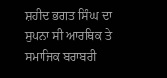ਸ਼ਹੀਦ ਭਗਤ ਸਿੰਘ ਦਾ ਸੁਪਨਾ ਸੀ ਆਰਥਿਕ ਤੇ ਸਮਾਜਿਕ ਬਰਾਬਰੀ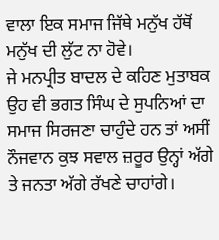ਵਾਲਾ ਇਕ ਸਮਾਜ ਜਿੱਥੇ ਮਨੁੱਖ ਹੱਥੋਂ ਮਨੁੱਖ ਦੀ ਲੁੱਟ ਨਾ ਹੋਵੇ।
ਜੇ ਮਨਪ੍ਰੀਤ ਬਾਦਲ ਦੇ ਕਹਿਣ ਮੁਤਾਬਕ ਉਹ ਵੀ ਭਗਤ ਸਿੰਘ ਦੇ ਸੁਪਨਿਆਂ ਦਾ ਸਮਾਜ ਸਿਰਜਣਾ ਚਾਹੁੰਦੇ ਹਨ ਤਾਂ ਅਸੀਂ ਨੌਜਵਾਨ ਕੁਝ ਸਵਾਲ ਜ਼ਰੂਰ ਉਨ੍ਹਾਂ ਅੱਗੇ ਤੇ ਜਨਤਾ ਅੱਗੇ ਰੱਖਣੇ ਚਾਹਾਂਗੇ।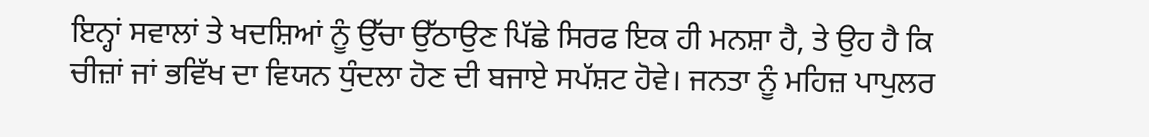ਇਨ੍ਹਾਂ ਸਵਾਲਾਂ ਤੇ ਖਦਸ਼ਿਆਂ ਨੂੰ ਉੱਚਾ ਉੱਠਾਉਣ ਪਿੱਛੇ ਸਿਰਫ ਇਕ ਹੀ ਮਨਸ਼ਾ ਹੈ, ਤੇ ਉਹ ਹੈ ਕਿ ਚੀਜ਼ਾਂ ਜਾਂ ਭਵਿੱਖ ਦਾ ਵਿਯਨ ਧੁੰਦਲਾ ਹੋਣ ਦੀ ਬਜਾਏ ਸਪੱਸ਼ਟ ਹੋਵੇ। ਜਨਤਾ ਨੂੰ ਮਹਿਜ਼ ਪਾਪੁਲਰ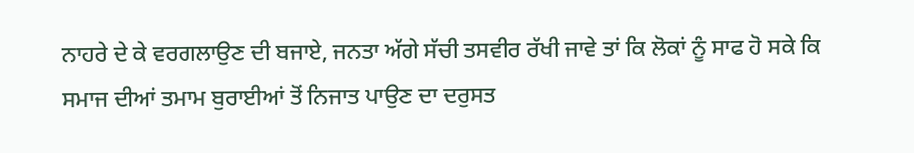ਨਾਹਰੇ ਦੇ ਕੇ ਵਰਗਲਾਉਣ ਦੀ ਬਜਾਏ, ਜਨਤਾ ਅੱਗੇ ਸੱਚੀ ਤਸਵੀਰ ਰੱਖੀ ਜਾਵੇ ਤਾਂ ਕਿ ਲੋਕਾਂ ਨੂੰ ਸਾਫ ਹੋ ਸਕੇ ਕਿ ਸਮਾਜ ਦੀਆਂ ਤਮਾਮ ਬੁਰਾਈਆਂ ਤੋਂ ਨਿਜਾਤ ਪਾਉਣ ਦਾ ਦਰੁਸਤ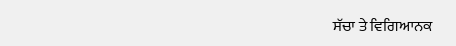ਸੱਚਾ ਤੇ ਵਿਗਿਆਨਕ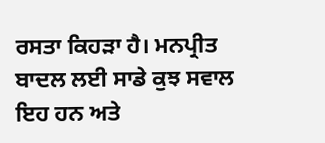ਰਸਤਾ ਕਿਹੜਾ ਹੈ। ਮਨਪ੍ਰੀਤ ਬਾਦਲ ਲਈ ਸਾਡੇ ਕੁਝ ਸਵਾਲ ਇਹ ਹਨ ਅਤੇ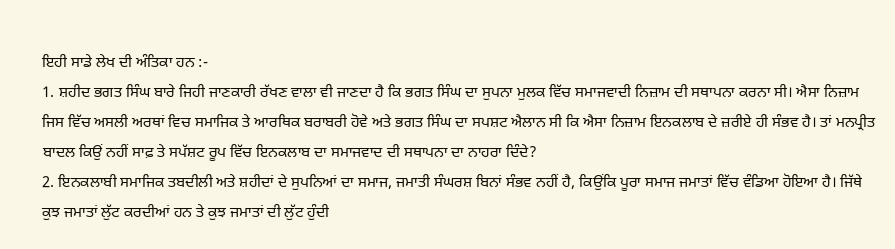ਇਹੀ ਸਾਡੇ ਲੇਖ ਦੀ ਅੰਤਿਕਾ ਹਨ :-
1. ਸ਼ਹੀਦ ਭਗਤ ਸਿੰਘ ਬਾਰੇ ਜਿਹੀ ਜਾਣਕਾਰੀ ਰੱਖਣ ਵਾਲਾ ਵੀ ਜਾਣਦਾ ਹੈ ਕਿ ਭਗਤ ਸਿੰਘ ਦਾ ਸੁਪਨਾ ਮੁਲਕ ਵਿੱਚ ਸਮਾਜਵਾਦੀ ਨਿਜ਼ਾਮ ਦੀ ਸਥਾਪਨਾ ਕਰਨਾ ਸੀ। ਐਸਾ ਨਿਜ਼ਾਮ ਜਿਸ ਵਿੱਚ ਅਸਲੀ ਅਰਥਾਂ ਵਿਚ ਸਮਾਜਿਕ ਤੇ ਆਰਥਿਕ ਬਰਾਬਰੀ ਹੋਵੇ ਅਤੇ ਭਗਤ ਸਿੰਘ ਦਾ ਸਪਸ਼ਟ ਐਲਾਨ ਸੀ ਕਿ ਐਸਾ ਨਿਜ਼ਾਮ ਇਨਕਲਾਬ ਦੇ ਜ਼ਰੀਏ ਹੀ ਸੰਭਵ ਹੈ। ਤਾਂ ਮਨਪ੍ਰੀਤ ਬਾਦਲ ਕਿਉਂ ਨਹੀਂ ਸਾਫ਼ ਤੇ ਸਪੱਸ਼ਟ ਰੂਪ ਵਿੱਚ ਇਨਕਲਾਬ ਦਾ ਸਮਾਜਵਾਦ ਦੀ ਸਥਾਪਨਾ ਦਾ ਨਾਹਰਾ ਦਿੰਦੇ?
2. ਇਨਕਲਾਬੀ ਸਮਾਜਿਕ ਤਬਦੀਲੀ ਅਤੇ ਸ਼ਹੀਦਾਂ ਦੇ ਸੁਪਨਿਆਂ ਦਾ ਸਮਾਜ, ਜਮਾਤੀ ਸੰਘਰਸ਼ ਬਿਨਾਂ ਸੰਭਵ ਨਹੀਂ ਹੈ, ਕਿਉਂਕਿ ਪੂਰਾ ਸਮਾਜ ਜਮਾਤਾਂ ਵਿੱਚ ਵੰਡਿਆ ਹੋਇਆ ਹੈ। ਜਿੱਥੇ ਕੁਝ ਜਮਾਤਾਂ ਲੁੱਟ ਕਰਦੀਆਂ ਹਨ ਤੇ ਕੁਝ ਜਮਾਤਾਂ ਦੀ ਲੁੱਟ ਹੁੰਦੀ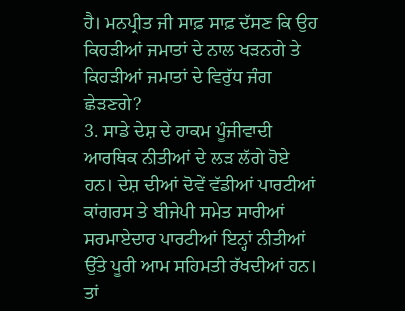ਹੈ। ਮਨਪ੍ਰੀਤ ਜੀ ਸਾਫ਼ ਸਾਫ਼ ਦੱਸਣ ਕਿ ਉਹ ਕਿਹੜੀਆਂ ਜਮਾਤਾਂ ਦੇ ਨਾਲ ਖੜਨਗੇ ਤੇ ਕਿਹੜੀਆਂ ਜਮਾਤਾਂ ਦੇ ਵਿਰੁੱਧ ਜੰਗ ਛੇੜਣਗੇ?
3. ਸਾਡੇ ਦੇਸ਼ ਦੇ ਹਾਕਮ ਪੂੰਜੀਵਾਦੀ ਆਰਥਿਕ ਨੀਤੀਆਂ ਦੇ ਲੜ ਲੱਗੇ ਹੋਏ ਹਨ। ਦੇਸ਼ ਦੀਆਂ ਦੋਵੇਂ ਵੱਡੀਆਂ ਪਾਰਟੀਆਂ ਕਾਂਗਰਸ ਤੇ ਬੀਜੇਪੀ ਸਮੇਤ ਸਾਰੀਆਂ ਸਰਮਾਏਦਾਰ ਪਾਰਟੀਆਂ ਇਨ੍ਹਾਂ ਨੀਤੀਆਂ ਉੱਤੇ ਪੂਰੀ ਆਮ ਸਹਿਮਤੀ ਰੱਖਦੀਆਂ ਹਨ। ਤਾਂ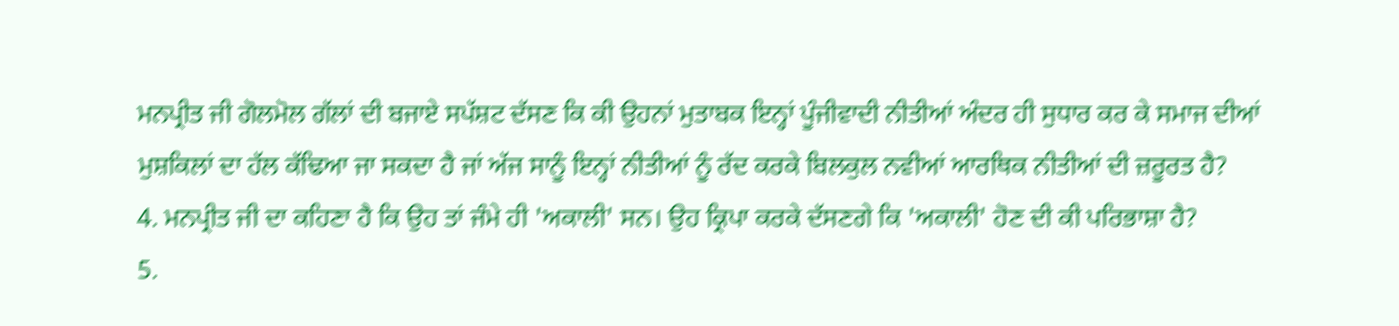ਮਨਪ੍ਰੀਤ ਜੀ ਗੋਲਮੋਲ ਗੱਲਾਂ ਦੀ ਬਜਾਏ ਸਪੱਸ਼ਟ ਦੱਸਣ ਕਿ ਕੀ ਉਹਨਾਂ ਮੁਤਾਬਕ ਇਨ੍ਹਾਂ ਪੂੰਜੀਵਾਦੀ ਨੀਤੀਆਂ ਅੰਦਰ ਹੀ ਸੁਧਾਰ ਕਰ ਕੇ ਸਮਾਜ ਦੀਆਂ ਮੁਸ਼ਕਿਲਾਂ ਦਾ ਹੱਲ ਕੱਢਿਆ ਜਾ ਸਕਦਾ ਹੈ ਜਾਂ ਅੱਜ ਸਾਨੂੰ ਇਨ੍ਹਾਂ ਨੀਤੀਆਂ ਨੂੰ ਰੱਦ ਕਰਕੇ ਬਿਲਕੁਲ ਨਵੀਆਂ ਆਰਥਿਕ ਨੀਤੀਆਂ ਦੀ ਜ਼ਰੂਰਤ ਹੈ?
4. ਮਨਪ੍ਰੀਤ ਜੀ ਦਾ ਕਹਿਣਾ ਹੈ ਕਿ ਉਹ ਤਾਂ ਜੰਮੇ ਹੀ 'ਅਕਾਲੀ' ਸਨ। ਉਹ ਕ੍ਰਿਪਾ ਕਰਕੇ ਦੱਸਣਗੇ ਕਿ 'ਅਕਾਲੀ' ਹੋਣ ਦੀ ਕੀ ਪਰਿਭਾਸ਼ਾ ਹੈ?
5.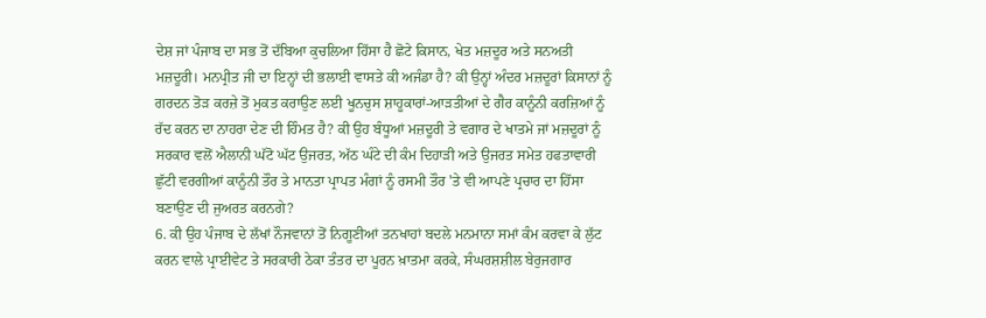ਦੇਸ਼ ਜਾਂ ਪੰਜਾਬ ਦਾ ਸਭ ਤੋਂ ਦੱਬਿਆ ਕੁਚਲਿਆ ਹਿੱਸਾ ਹੈ ਛੋਟੇ ਕਿਸਾਨ, ਖੇਤ ਮਜ਼ਦੂਰ ਅਤੇ ਸਨਅਤੀ ਮਜ਼ਦੂਰੀ। ਮਨਪ੍ਰੀਤ ਜੀ ਦਾ ਇਨ੍ਹਾਂ ਦੀ ਭਲਾਈ ਵਾਸਤੇ ਕੀ ਅਜੰਡਾ ਹੈ? ਕੀ ਉਨ੍ਹਾਂ ਅੰਦਰ ਮਜ਼ਦੂਰਾਂ ਕਿਸਾਨਾਂ ਨੂੰ ਗਰਦਨ ਤੋੜ ਕਰਜ਼ੇ ਤੋਂ ਮੁਕਤ ਕਰਾਉਣ ਲਈ ਖੂਨਚੁਸ ਸ਼ਾਹੂਕਾਰਾਂ-ਆੜਤੀਆਂ ਦੇ ਗੈਰ ਕਾਨੂੰਨੀ ਕਰਜ਼ਿਆਂ ਨੂੰ ਰੱਦ ਕਰਨ ਦਾ ਨਾਹਰਾ ਦੇਣ ਦੀ ਹਿੰਮਤ ਹੈ? ਕੀ ਉਹ ਬੰਧੂਆਂ ਮਜ਼ਦੂਰੀ ਤੇ ਵਗਾਰ ਦੇ ਖਾਤਮੇ ਜਾਂ ਮਜ਼ਦੂਰਾਂ ਨੂੰ ਸਰਕਾਰ ਵਲੋਂ ਐਲਾਨੀ ਘੱਟੋ ਘੱਟ ਉਜਰਤ, ਅੱਠ ਘੰਟੇ ਦੀ ਕੰਮ ਦਿਹਾੜੀ ਅਤੇ ਉਜਰਤ ਸਮੇਤ ਹਫਤਾਵਾਰੀ ਛੁੱਟੀ ਵਰਗੀਆਂ ਕਾਨੂੰਨੀ ਤੌਰ ਤੇ ਮਾਨਤਾ ਪ੍ਰਾਪਤ ਮੰਗਾਂ ਨੂੰ ਰਸਮੀ ਤੌਰ 'ਤੇ ਵੀ ਆਪਣੇ ਪ੍ਰਚਾਰ ਦਾ ਹਿੱਸਾ ਬਣਾਉਣ ਦੀ ਜੁਅਰਤ ਕਰਨਗੇ?
6. ਕੀ ਉਹ ਪੰਜਾਬ ਦੇ ਲੱਖਾਂ ਨੌਜਵਾਨਾਂ ਤੋਂ ਨਿਗੂਣੀਆਂ ਤਨਖਾਹਾਂ ਬਦਲੇ ਮਨਮਾਨਾ ਸਮਾਂ ਕੰਮ ਕਰਵਾ ਕੇ ਲੁੱਟ ਕਰਨ ਵਾਲੇ ਪ੍ਰਾਈਵੇਟ ਤੇ ਸਰਕਾਰੀ ਠੇਕਾ ਤੰਤਰ ਦਾ ਪੂਰਨ ਖ਼ਾਤਮਾ ਕਰਕੇ, ਸੰਘਰਸ਼ਸ਼ੀਲ ਬੇਰੁਜਗਾਰ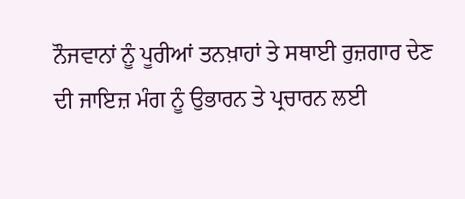ਨੌਜਵਾਨਾਂ ਨੂੰ ਪੂਰੀਆਂ ਤਨਖ਼ਾਹਾਂ ਤੇ ਸਥਾਈ ਰੁਜ਼ਗਾਰ ਦੇਣ ਦੀ ਜਾਇਜ਼ ਮੰਗ ਨੂੰ ਉਭਾਰਨ ਤੇ ਪ੍ਰਚਾਰਨ ਲਈ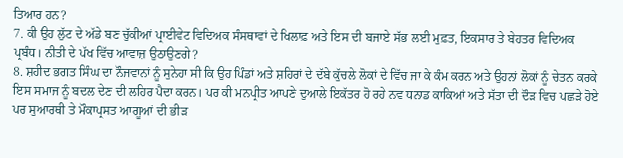ਤਿਆਰ ਹਨ?
7. ਕੀ ਉਹ ਲੁੱਟ ਦੇ ਅੱਡੇ ਬਣ ਚੁੱਕੀਆਂ ਪ੍ਰਾਈਵੇਟ ਵਿਦਿਅਕ ਸੰਸਥਾਵਾਂ ਦੇ ਖਿਲਾਫ਼ ਅਤੇ ਇਸ ਦੀ ਬਜਾਏ ਸੱਭ ਲਈ ਮੁਫ਼ਤ, ਇਕਸਾਰ ਤੇ ਬੇਹਤਰ ਵਿਦਿਅਕ ਪ੍ਰਬੰਧ। ਨੀਤੀ ਦੇ ਪੱਖ ਵਿੱਚ ਆਵਾਜ਼ ਉਠਾਉਣਗੇ?
8. ਸ਼ਹੀਦ ਭਗਤ ਸਿੰਘ ਦਾ ਨੌਜਵਾਨਾਂ ਨੂੰ ਸੁਨੇਹਾ ਸੀ ਕਿ ਉਹ ਪਿੰਡਾਂ ਅਤੇ ਸ਼ਹਿਰਾਂ ਦੇ ਦੱਬੇ ਕੁੱਚਲੇ ਲੋਕਾਂ ਦੇ ਵਿੱਚ ਜਾ ਕੇ ਕੰਮ ਕਰਨ ਅਤੇ ਉਹਨਾਂ ਲੋਕਾਂ ਨੂੰ ਚੇਤਨ ਕਰਕੇ ਇਸ ਸਮਾਜ ਨੂੰ ਬਦਲ ਦੇਣ ਦੀ ਲਹਿਰ ਪੈਦਾ ਕਰਨ। ਪਰ ਕੀ ਮਨਪ੍ਰੀਤ ਆਪਣੇ ਦੁਆਲੇ ਇਕੱਤਰ ਹੋ ਰਹੇ ਨਵ ਧਨਾਡ ਕਾਕਿਆਂ ਅਤੇ ਸੱਤਾ ਦੀ ਦੌੜ ਵਿਚ ਪਛੜੇ ਹੋਏ ਪਰ ਸੁਆਰਥੀ ਤੇ ਮੌਕਾਪ੍ਰਸਤ ਆਗੂਆਂ ਦੀ ਭੀੜ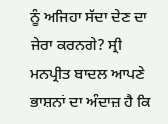ਨੂੰ ਅਜਿਹਾ ਸੱਦਾ ਦੇਣ ਦਾ ਜੇਰਾ ਕਰਨਗੇ? ਸ੍ਰੀ ਮਨਪ੍ਰੀਤ ਬਾਦਲ ਆਪਣੇ ਭਾਸ਼ਨਾਂ ਦਾ ਅੰਦਾਜ਼ ਹੈ ਕਿ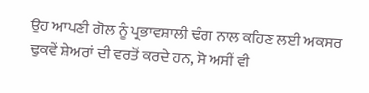ਉਹ ਆਪਣੀ ਗੋਲ ਨੂੰ ਪ੍ਰਭਾਵਸ਼ਾਲੀ ਢੰਗ ਨਾਲ ਕਹਿਣ ਲਈ ਅਕਸਰ ਢੁਕਵੇਂ ਸ਼ੇਅਰਾਂ ਦੀ ਵਰਤੋਂ ਕਰਦੇ ਹਨ, ਸੋ ਅਸੀਂ ਵੀ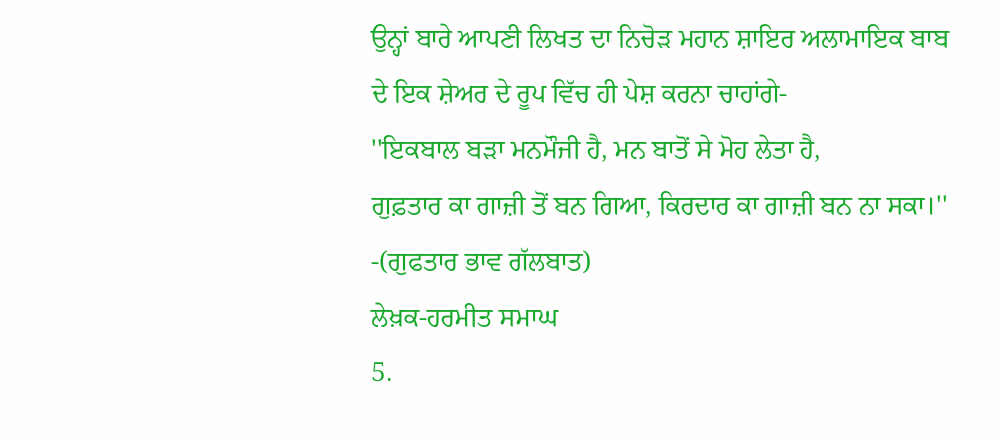ਉਨ੍ਹਾਂ ਬਾਰੇ ਆਪਣੀ ਲਿਖਤ ਦਾ ਨਿਚੋੜ ਮਹਾਨ ਸ਼ਾਇਰ ਅਲਾਮਾਇਕ ਬਾਬ ਦੇ ਇਕ ਸ਼ੇਅਰ ਦੇ ਰੂਪ ਵਿੱਚ ਹੀ ਪੇਸ਼ ਕਰਨਾ ਚਾਹਾਂਗੇ-
''ਇਕਬਾਲ ਬੜਾ ਮਨਮੌਜੀ ਹੈ, ਮਨ ਬਾਤੋਂ ਸੇ ਮੋਹ ਲੇਤਾ ਹੈ,
ਗੁਫ਼ਤਾਰ ਕਾ ਗਾਜ਼ੀ ਤੋਂ ਬਨ ਗਿਆ, ਕਿਰਦਾਰ ਕਾ ਗਾਜ਼ੀ ਬਨ ਨਾ ਸਕਾ।''
-(ਗੁਫਤਾਰ ਭਾਵ ਗੱਲਬਾਤ)
ਲੇਖ਼ਕ-ਹਰਮੀਤ ਸਮਾਘ
5.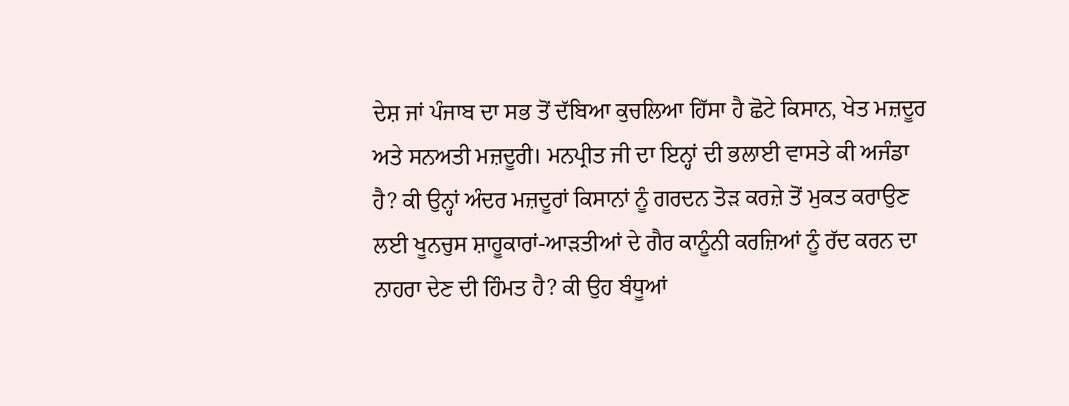ਦੇਸ਼ ਜਾਂ ਪੰਜਾਬ ਦਾ ਸਭ ਤੋਂ ਦੱਬਿਆ ਕੁਚਲਿਆ ਹਿੱਸਾ ਹੈ ਛੋਟੇ ਕਿਸਾਨ, ਖੇਤ ਮਜ਼ਦੂਰ ਅਤੇ ਸਨਅਤੀ ਮਜ਼ਦੂਰੀ। ਮਨਪ੍ਰੀਤ ਜੀ ਦਾ ਇਨ੍ਹਾਂ ਦੀ ਭਲਾਈ ਵਾਸਤੇ ਕੀ ਅਜੰਡਾ ਹੈ? ਕੀ ਉਨ੍ਹਾਂ ਅੰਦਰ ਮਜ਼ਦੂਰਾਂ ਕਿਸਾਨਾਂ ਨੂੰ ਗਰਦਨ ਤੋੜ ਕਰਜ਼ੇ ਤੋਂ ਮੁਕਤ ਕਰਾਉਣ ਲਈ ਖੂਨਚੁਸ ਸ਼ਾਹੂਕਾਰਾਂ-ਆੜਤੀਆਂ ਦੇ ਗੈਰ ਕਾਨੂੰਨੀ ਕਰਜ਼ਿਆਂ ਨੂੰ ਰੱਦ ਕਰਨ ਦਾ ਨਾਹਰਾ ਦੇਣ ਦੀ ਹਿੰਮਤ ਹੈ? ਕੀ ਉਹ ਬੰਧੂਆਂ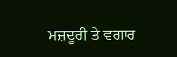ਮਜ਼ਦੂਰੀ ਤੇ ਵਗਾਰ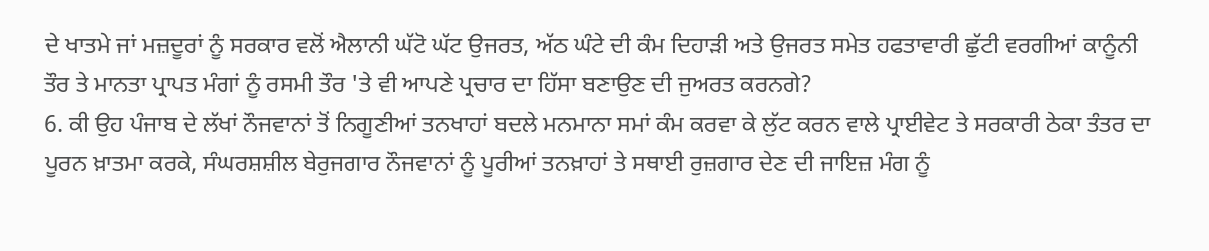ਦੇ ਖਾਤਮੇ ਜਾਂ ਮਜ਼ਦੂਰਾਂ ਨੂੰ ਸਰਕਾਰ ਵਲੋਂ ਐਲਾਨੀ ਘੱਟੋ ਘੱਟ ਉਜਰਤ, ਅੱਠ ਘੰਟੇ ਦੀ ਕੰਮ ਦਿਹਾੜੀ ਅਤੇ ਉਜਰਤ ਸਮੇਤ ਹਫਤਾਵਾਰੀ ਛੁੱਟੀ ਵਰਗੀਆਂ ਕਾਨੂੰਨੀ ਤੌਰ ਤੇ ਮਾਨਤਾ ਪ੍ਰਾਪਤ ਮੰਗਾਂ ਨੂੰ ਰਸਮੀ ਤੌਰ 'ਤੇ ਵੀ ਆਪਣੇ ਪ੍ਰਚਾਰ ਦਾ ਹਿੱਸਾ ਬਣਾਉਣ ਦੀ ਜੁਅਰਤ ਕਰਨਗੇ?
6. ਕੀ ਉਹ ਪੰਜਾਬ ਦੇ ਲੱਖਾਂ ਨੌਜਵਾਨਾਂ ਤੋਂ ਨਿਗੂਣੀਆਂ ਤਨਖਾਹਾਂ ਬਦਲੇ ਮਨਮਾਨਾ ਸਮਾਂ ਕੰਮ ਕਰਵਾ ਕੇ ਲੁੱਟ ਕਰਨ ਵਾਲੇ ਪ੍ਰਾਈਵੇਟ ਤੇ ਸਰਕਾਰੀ ਠੇਕਾ ਤੰਤਰ ਦਾ ਪੂਰਨ ਖ਼ਾਤਮਾ ਕਰਕੇ, ਸੰਘਰਸ਼ਸ਼ੀਲ ਬੇਰੁਜਗਾਰ ਨੌਜਵਾਨਾਂ ਨੂੰ ਪੂਰੀਆਂ ਤਨਖ਼ਾਹਾਂ ਤੇ ਸਥਾਈ ਰੁਜ਼ਗਾਰ ਦੇਣ ਦੀ ਜਾਇਜ਼ ਮੰਗ ਨੂੰ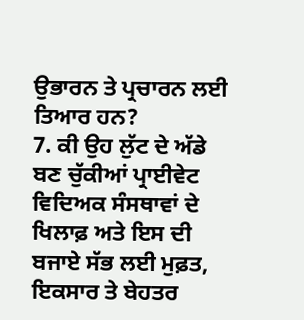ਉਭਾਰਨ ਤੇ ਪ੍ਰਚਾਰਨ ਲਈ ਤਿਆਰ ਹਨ?
7. ਕੀ ਉਹ ਲੁੱਟ ਦੇ ਅੱਡੇ ਬਣ ਚੁੱਕੀਆਂ ਪ੍ਰਾਈਵੇਟ ਵਿਦਿਅਕ ਸੰਸਥਾਵਾਂ ਦੇ ਖਿਲਾਫ਼ ਅਤੇ ਇਸ ਦੀ ਬਜਾਏ ਸੱਭ ਲਈ ਮੁਫ਼ਤ, ਇਕਸਾਰ ਤੇ ਬੇਹਤਰ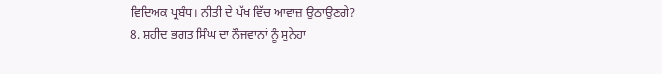ਵਿਦਿਅਕ ਪ੍ਰਬੰਧ। ਨੀਤੀ ਦੇ ਪੱਖ ਵਿੱਚ ਆਵਾਜ਼ ਉਠਾਉਣਗੇ?
8. ਸ਼ਹੀਦ ਭਗਤ ਸਿੰਘ ਦਾ ਨੌਜਵਾਨਾਂ ਨੂੰ ਸੁਨੇਹਾ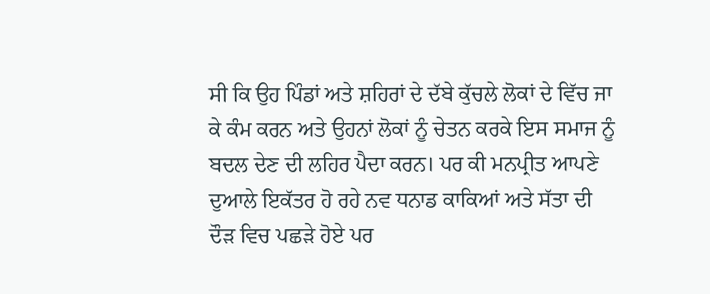ਸੀ ਕਿ ਉਹ ਪਿੰਡਾਂ ਅਤੇ ਸ਼ਹਿਰਾਂ ਦੇ ਦੱਬੇ ਕੁੱਚਲੇ ਲੋਕਾਂ ਦੇ ਵਿੱਚ ਜਾ ਕੇ ਕੰਮ ਕਰਨ ਅਤੇ ਉਹਨਾਂ ਲੋਕਾਂ ਨੂੰ ਚੇਤਨ ਕਰਕੇ ਇਸ ਸਮਾਜ ਨੂੰ ਬਦਲ ਦੇਣ ਦੀ ਲਹਿਰ ਪੈਦਾ ਕਰਨ। ਪਰ ਕੀ ਮਨਪ੍ਰੀਤ ਆਪਣੇ ਦੁਆਲੇ ਇਕੱਤਰ ਹੋ ਰਹੇ ਨਵ ਧਨਾਡ ਕਾਕਿਆਂ ਅਤੇ ਸੱਤਾ ਦੀ ਦੌੜ ਵਿਚ ਪਛੜੇ ਹੋਏ ਪਰ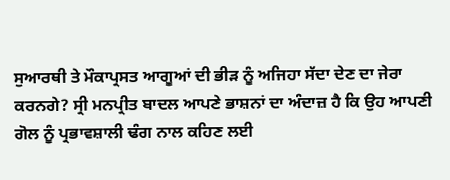ਸੁਆਰਥੀ ਤੇ ਮੌਕਾਪ੍ਰਸਤ ਆਗੂਆਂ ਦੀ ਭੀੜ ਨੂੰ ਅਜਿਹਾ ਸੱਦਾ ਦੇਣ ਦਾ ਜੇਰਾ ਕਰਨਗੇ? ਸ੍ਰੀ ਮਨਪ੍ਰੀਤ ਬਾਦਲ ਆਪਣੇ ਭਾਸ਼ਨਾਂ ਦਾ ਅੰਦਾਜ਼ ਹੈ ਕਿ ਉਹ ਆਪਣੀ ਗੋਲ ਨੂੰ ਪ੍ਰਭਾਵਸ਼ਾਲੀ ਢੰਗ ਨਾਲ ਕਹਿਣ ਲਈ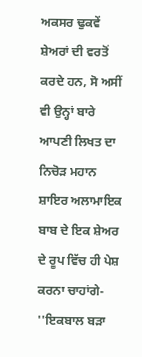ਅਕਸਰ ਢੁਕਵੇਂ ਸ਼ੇਅਰਾਂ ਦੀ ਵਰਤੋਂ ਕਰਦੇ ਹਨ, ਸੋ ਅਸੀਂ ਵੀ ਉਨ੍ਹਾਂ ਬਾਰੇ ਆਪਣੀ ਲਿਖਤ ਦਾ ਨਿਚੋੜ ਮਹਾਨ ਸ਼ਾਇਰ ਅਲਾਮਾਇਕ ਬਾਬ ਦੇ ਇਕ ਸ਼ੇਅਰ ਦੇ ਰੂਪ ਵਿੱਚ ਹੀ ਪੇਸ਼ ਕਰਨਾ ਚਾਹਾਂਗੇ-
''ਇਕਬਾਲ ਬੜਾ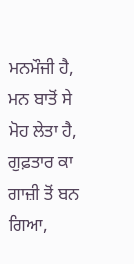ਮਨਮੌਜੀ ਹੈ, ਮਨ ਬਾਤੋਂ ਸੇ ਮੋਹ ਲੇਤਾ ਹੈ,
ਗੁਫ਼ਤਾਰ ਕਾ ਗਾਜ਼ੀ ਤੋਂ ਬਨ ਗਿਆ,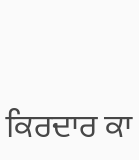ਕਿਰਦਾਰ ਕਾ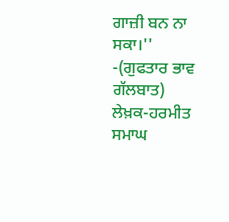ਗਾਜ਼ੀ ਬਨ ਨਾ ਸਕਾ।''
-(ਗੁਫਤਾਰ ਭਾਵ ਗੱਲਬਾਤ)
ਲੇਖ਼ਕ-ਹਰਮੀਤ ਸਮਾਘ